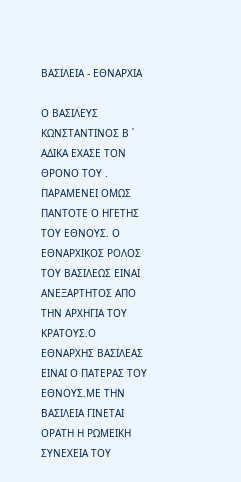ΒΑΣΙΛΕΙΑ - ΕΘΝΑΡΧΙΑ

Ο ΒΑΣΙΛΕΥΣ ΚΩΝΣΤΑΝΤΙΝΟΣ Β ΄ ΑΔΙΚΑ ΕΧΑΣΕ ΤΟΝ ΘΡΟΝΟ ΤΟΥ . ΠΑΡΑΜΕΝΕΙ ΟΜΩΣ ΠΑΝΤΟΤΕ Ο ΗΓΕΤΗΣ ΤΟΥ ΕΘΝΟΥΣ. Ο ΕΘΝΑΡΧΙΚΟΣ ΡΟΛΟΣ ΤΟΥ ΒΑΣΙΛΕΩΣ ΕΙΝΑΙ ΑΝΕΞΑΡΤΗΤΟΣ ΑΠΟ ΤΗΝ ΑΡΧΗΓΙΑ ΤΟΥ ΚΡΑΤΟΥΣ.Ο ΕΘΝΑΡΧΗΣ ΒΑΣΙΛΕΑΣ ΕΙΝΑΙ Ο ΠΑΤΕΡΑΣ ΤΟΥ ΕΘΝΟΥΣ.ΜΕ ΤΗΝ ΒΑΣΙΛΕΙΑ ΓΙΝΕΤΑΙ ΟΡΑΤΗ Η ΡΩΜΕΙΚΗ ΣΥΝΕΧΕΙΑ ΤΟΥ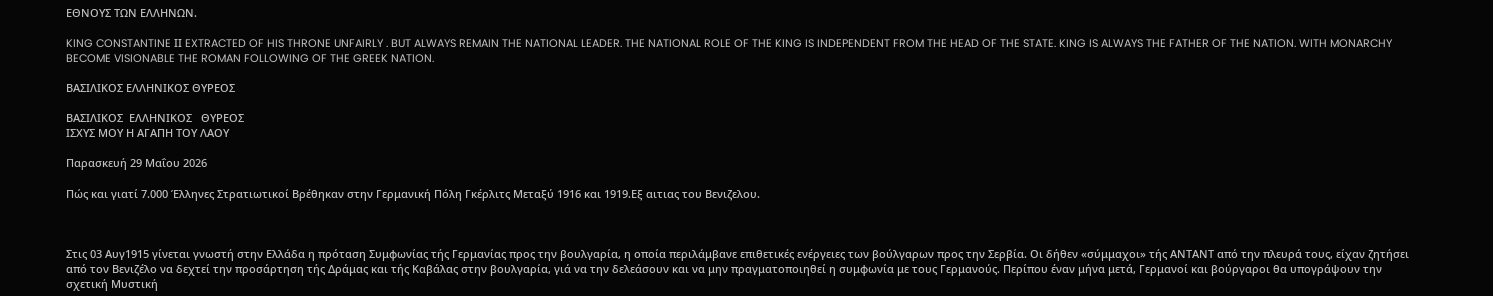ΕΘΝΟΥΣ ΤΩΝ ΕΛΛΗΝΩΝ.

KING CONSTANTINE ΙΙ EXTRACTED OF HIS THRONE UNFAIRLY . BUT ALWAYS REMAIN THE NATIONAL LEADER. THE NATIONAL ROLE OF THE KING IS INDEPENDENT FROM THE HEAD OF THE STATE. KING IS ALWAYS THE FATHER OF THE NATION. WITH MONARCHY BECOME VISIONABLE THE ROMAN FOLLOWING OF THE GREEK NATION.

ΒΑΣΙΛΙΚΟΣ ΕΛΛΗΝΙΚΟΣ ΘΥΡΕΟΣ

ΒΑΣΙΛΙΚΟΣ  ΕΛΛΗΝΙΚΟΣ   ΘΥΡΕΟΣ
ΙΣΧΥΣ ΜΟΥ Η ΑΓΑΠΗ ΤΟΥ ΛΑΟΥ

Παρασκευή 29 Μαΐου 2026

Πώς και γιατί 7.000 Έλληνες Στρατιωτικοί Βρέθηκαν στην Γερμανική Πόλη Γκέρλιτς Μεταξύ 1916 και 1919.Εξ αιτιας του Βενιζελου.



Στις 03 Αυγ1915 γίνεται γνωστή στην Ελλάδα η πρόταση Συμφωνίας τής Γερμανίας προς την βουλγαρία, η οποία περιλάμβανε επιθετικές ενέργειες των βούλγαρων προς την Σερβία. Οι δήθεν «σύμμαχοι» τής ΑΝΤΑΝΤ από την πλευρά τους, είχαν ζητήσει από τον Βενιζέλο να δεχτεί την προσάρτηση τής Δράμας και τής Καβάλας στην βουλγαρία, γιά να την δελεάσουν και να μην πραγματοποιηθεί η συμφωνία με τους Γερμανούς. Περίπου έναν μήνα μετά, Γερμανοί και βούργαροι θα υπογράψουν την σχετική Μυστική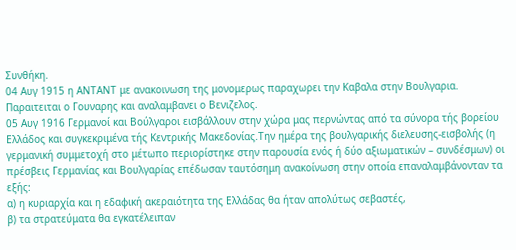Συνθήκη.
04 Αυγ 1915 η ΑΝΤΑΝΤ με ανακοινωση της μονομερως παραχωρει την Καβαλα στην Βουλγαρια. Παραιτειται ο Γουναρης και αναλαμβανει ο Βενιζελος.
05 Αυγ 1916 Γερμανοί και Βούλγαροι εισβάλλουν στην χώρα μας περνώντας από τα σύνορα τής βορείου Ελλάδος και συγκεκριμένα τής Κεντρικής Μακεδονίας.Την ημέρα της βουλγαρικής διελευσης-εισβολής (η γερμανική συμμετοχή στο μέτωπο περιορίστηκε στην παρουσία ενός ή δύο αξιωματικών – συνδέσμων) οι πρέσβεις Γερμανίας και Βουλγαρίας επέδωσαν ταυτόσημη ανακοίνωση στην οποία επαναλαμβάνονταν τα εξής:
α) η κυριαρχία και η εδαφική ακεραιότητα της Ελλάδας θα ήταν απολύτως σεβαστές,
β) τα στρατεύματα θα εγκατέλειπαν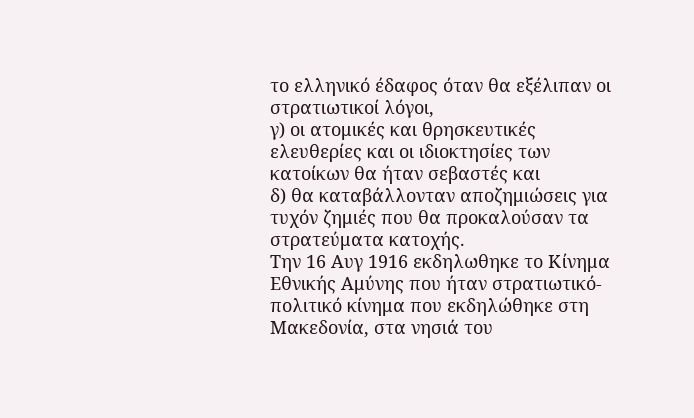το ελληνικό έδαφος όταν θα εξέλιπαν οι στρατιωτικοί λόγοι,
γ) οι ατομικές και θρησκευτικές ελευθερίες και οι ιδιοκτησίες των κατοίκων θα ήταν σεβαστές και
δ) θα καταβάλλονταν αποζημιώσεις για τυχόν ζημιές που θα προκαλούσαν τα στρατεύματα κατοχής.
Την 16 Αυγ 1916 εκδηλωθηκε το Κίνημα Εθνικής Αμύνης που ήταν στρατιωτικό-πολιτικό κίνημα που εκδηλώθηκε στη Μακεδονία, στα νησιά του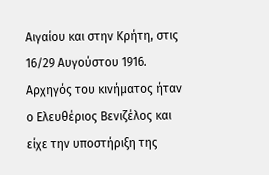Αιγαίου και στην Κρήτη, στις 16/29 Αυγούστου 1916. Αρχηγός του κινήματος ήταν ο Ελευθέριος Βενιζέλος και είχε την υποστήριξη της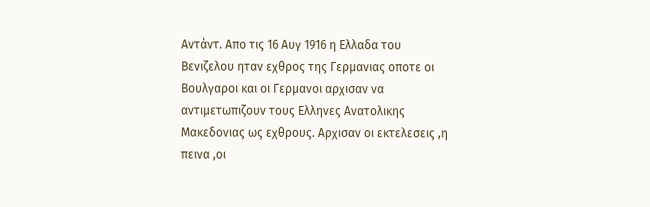Αντάντ. Απο τις 16 Αυγ 1916 η Ελλαδα του Βενιζελου ηταν εχθρος της Γερμανιας οποτε οι Βουλγαροι και οι Γερμανοι αρχισαν να αντιμετωπιζουν τους Ελληνες Ανατολικης Μακεδονιας ως εχθρους. Αρχισαν οι εκτελεσεις ,η πεινα ,οι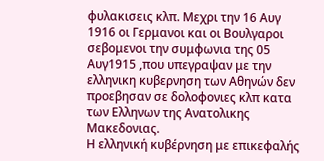φυλακισεις κλπ. Μεχρι την 16 Αυγ 1916 οι Γερμανοι και οι Βουλγαροι σεβομενοι την συμφωνια της 05 Αυγ1915 ,που υπεγραψαν με την ελληνικη κυβερνηση των Αθηνών δεν προεβησαν σε δολοφονιες κλπ κατα των Ελληνων της Ανατολικης Μακεδονιας.
Η ελληνική κυβέρνηση με επικεφαλής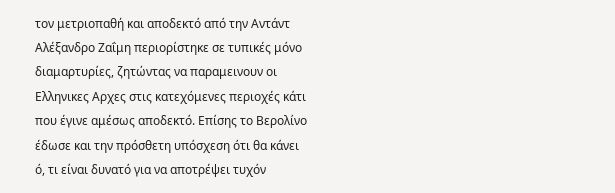τον μετριοπαθή και αποδεκτό από την Αντάντ Αλέξανδρο Ζαΐμη περιορίστηκε σε τυπικές μόνο διαμαρτυρίες, ζητώντας να παραμεινουν οι Ελληνικες Αρχες στις κατεχόμενες περιοχές κάτι που έγινε αμέσως αποδεκτό. Επίσης το Βερολίνο έδωσε και την πρόσθετη υπόσχεση ότι θα κάνει ό, τι είναι δυνατό για να αποτρέψει τυχόν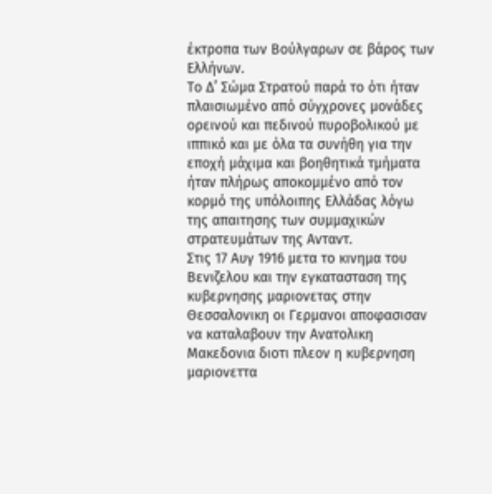έκτροπα των Βούλγαρων σε βάρος των Ελλήνων.
Το Δ’ Σώμα Στρατού παρά το ότι ήταν πλαισιωμένο από σύγχρονες μονάδες ορεινού και πεδινού πυροβολικού με ιππικό και με όλα τα συνήθη για την εποχή μάχιμα και βοηθητικά τμήματα ήταν πλήρως αποκομμένο από τον κορμό της υπόλοιπης Ελλάδας λόγω της απαιτησης των συμμαχικών στρατευμάτων της Ανταντ.
Στις 17 Αυγ 1916 μετα το κινημα του Βενιζελου και την εγκατασταση της κυβερνησης μαριονετας στην Θεσσαλονικη οι Γερμανοι αποφασισαν να καταλαβουν την Ανατολικη Μακεδονια διοτι πλεον η κυβερνηση μαριονεττα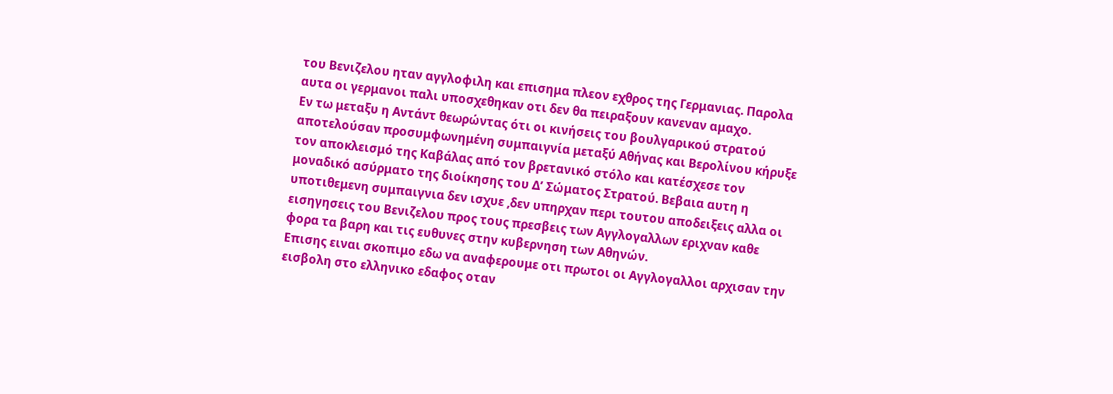του Βενιζελου ηταν αγγλοφιλη και επισημα πλεον εχθρος της Γερμανιας. Παρολα αυτα οι γερμανοι παλι υποσχεθηκαν οτι δεν θα πειραξουν κανεναν αμαχο.
Εν τω μεταξυ η Αντάντ θεωρώντας ότι οι κινήσεις του βουλγαρικού στρατού αποτελούσαν προσυμφωνημένη συμπαιγνία μεταξύ Αθήνας και Βερολίνου κήρυξε τον αποκλεισμό της Καβάλας από τον βρετανικό στόλο και κατέσχεσε τον μοναδικό ασύρματο της διοίκησης του Δ’ Σώματος Στρατού. Βεβαια αυτη η υποτιθεμενη συμπαιγνια δεν ισχυε ,δεν υπηρχαν περι τουτου αποδειξεις αλλα οι εισηγησεις του Βενιζελου προς τους πρεσβεις των Αγγλογαλλων εριχναν καθε φορα τα βαρη και τις ευθυνες στην κυβερνηση των Αθηνών.
Επισης ειναι σκοπιμο εδω να αναφερουμε οτι πρωτοι οι Αγγλογαλλοι αρχισαν την εισβολη στο ελληνικο εδαφος οταν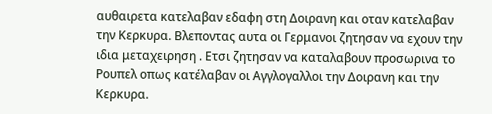αυθαιρετα κατελαβαν εδαφη στη Δοιρανη και οταν κατελαβαν την Κερκυρα. Βλεποντας αυτα οι Γερμανοι ζητησαν να εχουν την ιδια μεταχειρηση . Ετσι ζητησαν να καταλαβουν προσωρινα το Ρουπελ οπως κατέλαβαν οι Αγγλογαλλοι την Δοιρανη και την Κερκυρα.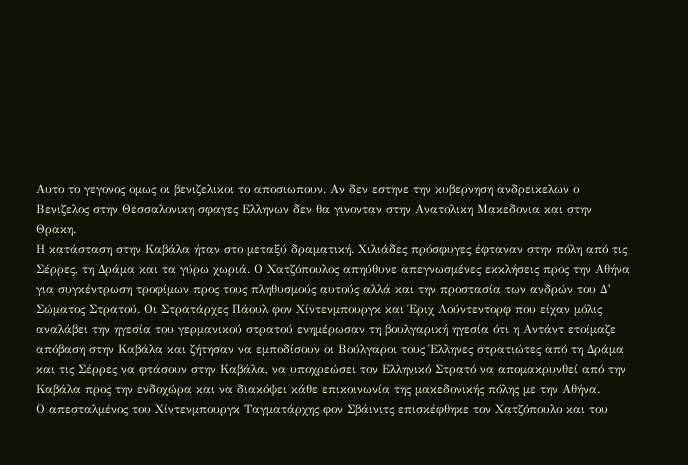Αυτο το γεγονος ομως οι βενιζελικοι το αποσιωπουν. Αν δεν εστηνε την κυβερνηση ανδρεικελων ο Βενιζελος στην Θεσσαλονικη σφαγες Ελληνων δεν θα γινονταν στην Ανατολικη Μακεδονια και στην Θρακη.
Η κατάσταση στην Καβάλα ήταν στο μεταξύ δραματική. Χιλιάδες πρόσφυγες έφταναν στην πόλη από τις Σέρρες, τη Δράμα και τα γύρω χωριά. Ο Χατζόπουλος απηύθυνε απεγνωσμένες εκκλήσεις προς την Αθήνα για συγκέντρωση τροφίμων προς τους πληθυσμούς αυτούς αλλά και την προστασία των ανδρών του Δ’ Σώματος Στρατού. Οι Στρατάρχες Πάουλ φον Χίντενμπουργκ και Έριχ Λούντεντορφ που είχαν μόλις αναλάβει την ηγεσία του γερμανικού στρατού ενημέρωσαν τη βουλγαρική ηγεσία ότι η Αντάντ ετοίμαζε απόβαση στην Καβάλα και ζήτησαν να εμποδίσουν οι Βούλγαροι τους Έλληνες στρατιώτες από τη Δράμα και τις Σέρρες να φτάσουν στην Καβάλα, να υποχρεώσει τον Ελληνικό Στρατό να απομακρυνθεί από την Καβάλα προς την ενδοχώρα και να διακόψει κάθε επικοινωνία της μακεδονικής πόλης με την Αθήνα.
Ο απεσταλμένος του Χίντενμπουργκ Ταγματάρχης φον Σβάινιτς επισκέφθηκε τον Χατζόπουλο και του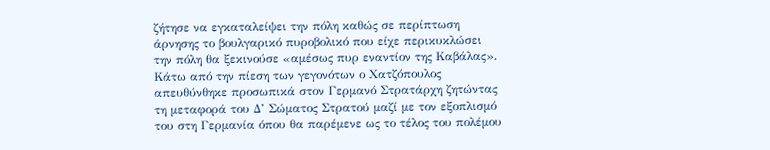ζήτησε να εγκαταλείψει την πόλη καθώς σε περίπτωση άρνησης το βουλγαρικό πυροβολικό που είχε περικυκλώσει την πόλη θα ξεκινούσε «αμέσως πυρ εναντίον της Καβάλας». Κάτω από την πίεση των γεγονότων ο Χατζόπουλος απευθύνθηκε προσωπικά στον Γερμανό Στρατάρχη ζητώντας τη μεταφορά του Δ’ Σώματος Στρατού μαζί με τον εξοπλισμό του στη Γερμανία όπου θα παρέμενε ως το τέλος του πολέμου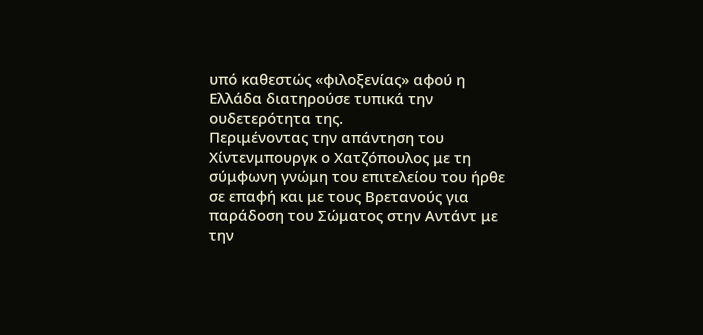υπό καθεστώς «φιλοξενίας» αφού η Ελλάδα διατηρούσε τυπικά την ουδετερότητα της.
Περιμένοντας την απάντηση του Χίντενμπουργκ ο Χατζόπουλος με τη σύμφωνη γνώμη του επιτελείου του ήρθε σε επαφή και με τους Βρετανούς για παράδοση του Σώματος στην Αντάντ με την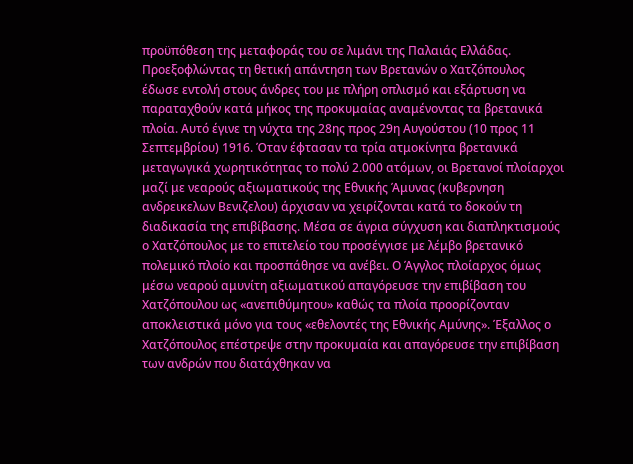προϋπόθεση της μεταφοράς του σε λιμάνι της Παλαιάς Ελλάδας. Προεξοφλώντας τη θετική απάντηση των Βρετανών ο Χατζόπουλος έδωσε εντολή στους άνδρες του με πλήρη οπλισμό και εξάρτυση να παραταχθούν κατά μήκος της προκυμαίας αναμένοντας τα βρετανικά πλοία. Αυτό έγινε τη νύχτα της 28ης προς 29η Αυγούστου (10 προς 11 Σεπτεμβρίου) 1916. Όταν έφτασαν τα τρία ατμοκίνητα βρετανικά μεταγωγικά χωρητικότητας το πολύ 2.000 ατόμων, οι Βρετανοί πλοίαρχοι μαζί με νεαρούς αξιωματικούς της Εθνικής Άμυνας (κυβερνηση ανδρεικελων Βενιζελου) άρχισαν να χειρίζονται κατά το δοκούν τη διαδικασία της επιβίβασης. Μέσα σε άγρια σύγχυση και διαπληκτισμούς ο Χατζόπουλος με το επιτελείο του προσέγγισε με λέμβο βρετανικό πολεμικό πλοίο και προσπάθησε να ανέβει. Ο Άγγλος πλοίαρχος όμως μέσω νεαρού αμυνίτη αξιωματικού απαγόρευσε την επιβίβαση του Χατζόπουλου ως «ανεπιθύμητου» καθώς τα πλοία προορίζονταν αποκλειστικά μόνο για τους «εθελοντές της Εθνικής Αμύνης». Έξαλλος ο Χατζόπουλος επέστρεψε στην προκυμαία και απαγόρευσε την επιβίβαση των ανδρών που διατάχθηκαν να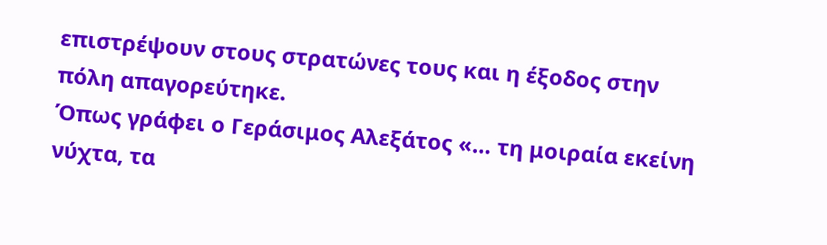επιστρέψουν στους στρατώνες τους και η έξοδος στην πόλη απαγορεύτηκε.
Όπως γράφει ο Γεράσιμος Αλεξάτος «… τη μοιραία εκείνη νύχτα, τα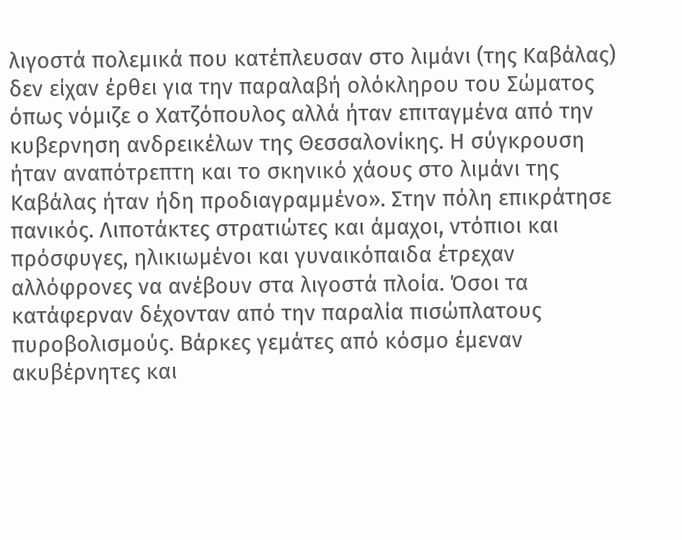λιγοστά πολεμικά που κατέπλευσαν στο λιμάνι (της Καβάλας) δεν είχαν έρθει για την παραλαβή ολόκληρου του Σώματος όπως νόμιζε ο Χατζόπουλος αλλά ήταν επιταγμένα από την κυβερνηση ανδρεικέλων της Θεσσαλονίκης. Η σύγκρουση ήταν αναπότρεπτη και το σκηνικό χάους στο λιμάνι της Καβάλας ήταν ήδη προδιαγραμμένο». Στην πόλη επικράτησε πανικός. Λιποτάκτες στρατιώτες και άμαχοι, ντόπιοι και πρόσφυγες, ηλικιωμένοι και γυναικόπαιδα έτρεχαν αλλόφρονες να ανέβουν στα λιγοστά πλοία. Όσοι τα κατάφερναν δέχονταν από την παραλία πισώπλατους πυροβολισμούς. Βάρκες γεμάτες από κόσμο έμεναν ακυβέρνητες και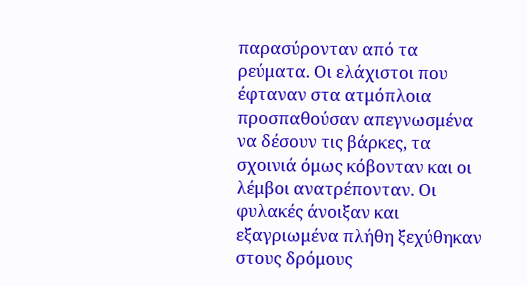παρασύρονταν από τα ρεύματα. Οι ελάχιστοι που έφταναν στα ατμόπλοια προσπαθούσαν απεγνωσμένα να δέσουν τις βάρκες, τα σχοινιά όμως κόβονταν και οι λέμβοι ανατρέπονταν. Οι φυλακές άνοιξαν και εξαγριωμένα πλήθη ξεχύθηκαν στους δρόμους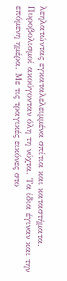λεηλατώντας εγκαταλελειμμένα σπίτια και καταστήματα.
Πυροβολισμοί ακούγονταν όλη τη νύχτα. Τα ίδια έγιναν και την επόμενη ημέρα. Με τις τραγικές εικόνες στο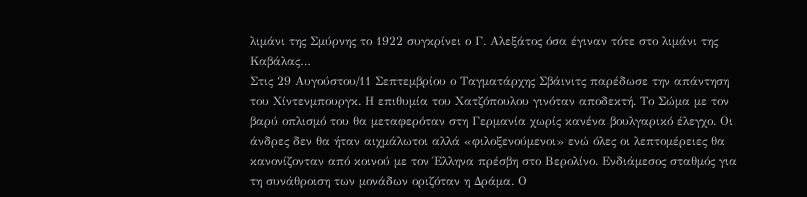λιμάνι της Σμύρνης το 1922 συγκρίνει ο Γ. Αλεξάτος όσα έγιναν τότε στο λιμάνι της Καβάλας…
Στις 29 Αυγούστου/11 Σεπτεμβρίου ο Ταγματάρχης Σβάινιτς παρέδωσε την απάντηση του Χίντενμπουργκ. Η επιθυμία του Χατζόπουλου γινόταν αποδεκτή. Το Σώμα με τον βαρύ οπλισμό του θα μεταφερόταν στη Γερμανία χωρίς κανένα βουλγαρικό έλεγχο. Οι άνδρες δεν θα ήταν αιχμάλωτοι αλλά «φιλοξενούμενοι» ενώ όλες οι λεπτομέρειες θα κανονίζονταν από κοινού με τον Έλληνα πρέσβη στο Βερολίνο. Ενδιάμεσος σταθμός για τη συνάθροιση των μονάδων οριζόταν η Δράμα. Ο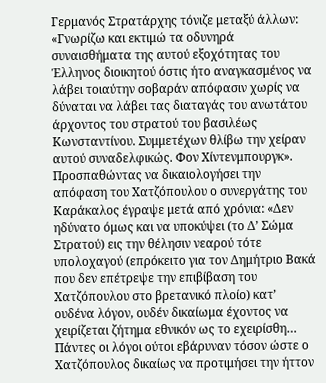Γερμανός Στρατάρχης τόνιζε μεταξύ άλλων: «Γνωρίζω και εκτιμώ τα οδυνηρά συναισθήματα της αυτού εξοχότητας του Έλληνος διοικητού όστις ήτο αναγκασμένος να λάβει τοιαύτην σοβαράν απόφασιν χωρίς να δύναται να λάβει τας διαταγάς του ανωτάτου άρχοντος του στρατού του βασιλέως Κωνσταντίνου. Συμμετέχων θλίβω την χείραν αυτού συναδελφικώς. Φον Χίντενμπουργκ». Προσπαθώντας να δικαιολογήσει την απόφαση του Χατζόπουλου ο συνεργάτης του Καράκαλος έγραψε μετά από χρόνια: «Δεν ηδύνατο όμως και να υποκύψει (το Δ’ Σώμα Στρατού) εις την θέλησιν νεαρού τότε υπολοχαγού (επρόκειτο για τον Δημήτριο Βακά που δεν επέτρεψε την επιβίβαση του Χατζόπουλου στο βρετανικό πλοίο) κατ’ ουδένα λόγον, ουδέν δικαίωμα έχοντος να χειρίζεται ζήτημα εθνικόν ως το εχειρίσθη… Πάντες οι λόγοι ούτοι εβάρυναν τόσον ώστε ο Χατζόπουλος δικαίως να προτιμήσει την ήττον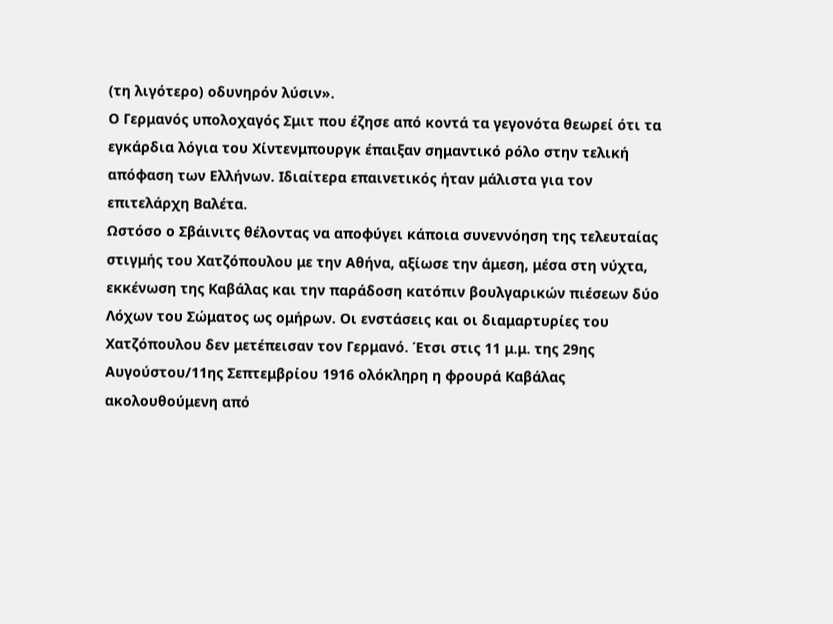(τη λιγότερο) οδυνηρόν λύσιν».
Ο Γερμανός υπολοχαγός Σμιτ που έζησε από κοντά τα γεγονότα θεωρεί ότι τα εγκάρδια λόγια του Χίντενμπουργκ έπαιξαν σημαντικό ρόλο στην τελική απόφαση των Ελλήνων. Ιδιαίτερα επαινετικός ήταν μάλιστα για τον επιτελάρχη Βαλέτα.
Ωστόσο ο Σβάινιτς θέλοντας να αποφύγει κάποια συνεννόηση της τελευταίας στιγμής του Χατζόπουλου με την Αθήνα, αξίωσε την άμεση, μέσα στη νύχτα, εκκένωση της Καβάλας και την παράδοση κατόπιν βουλγαρικών πιέσεων δύο Λόχων του Σώματος ως ομήρων. Οι ενστάσεις και οι διαμαρτυρίες του Χατζόπουλου δεν μετέπεισαν τον Γερμανό. Έτσι στις 11 μ.μ. της 29ης Αυγούστου/11ης Σεπτεμβρίου 1916 ολόκληρη η φρουρά Καβάλας ακολουθούμενη από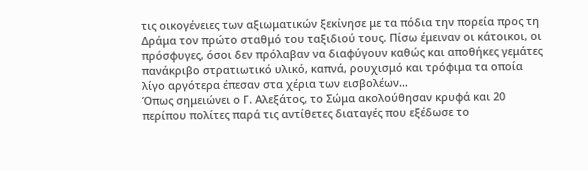τις οικογένειες των αξιωματικών ξεκίνησε με τα πόδια την πορεία προς τη Δράμα τον πρώτο σταθμό του ταξιδιού τους. Πίσω έμειναν οι κάτοικοι, οι πρόσφυγες, όσοι δεν πρόλαβαν να διαφύγουν καθώς και αποθήκες γεμάτες πανάκριβο στρατιωτικό υλικό, καπνά, ρουχισμό και τρόφιμα τα οποία λίγο αργότερα έπεσαν στα χέρια των εισβολέων…
Όπως σημειώνει ο Γ. Αλεξάτος, το Σώμα ακολούθησαν κρυφά και 20 περίπου πολίτες παρά τις αντίθετες διαταγές που εξέδωσε το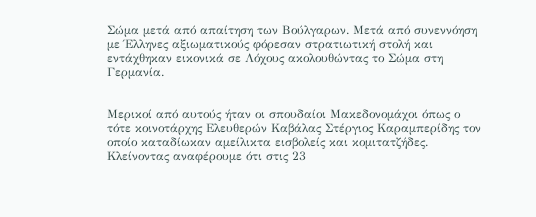Σώμα μετά από απαίτηση των Βούλγαρων. Μετά από συνεννόηση με Έλληνες αξιωματικούς φόρεσαν στρατιωτική στολή και εντάχθηκαν εικονικά σε Λόχους ακολουθώντας το Σώμα στη Γερμανία.


Μερικοί από αυτούς ήταν οι σπουδαίοι Μακεδονομάχοι όπως ο τότε κοινοτάρχης Ελευθερών Καβάλας Στέργιος Καραμπερίδης τον οποίο καταδίωκαν αμείλικτα εισβολείς και κομιτατζήδες. Κλείνοντας αναφέρουμε ότι στις 23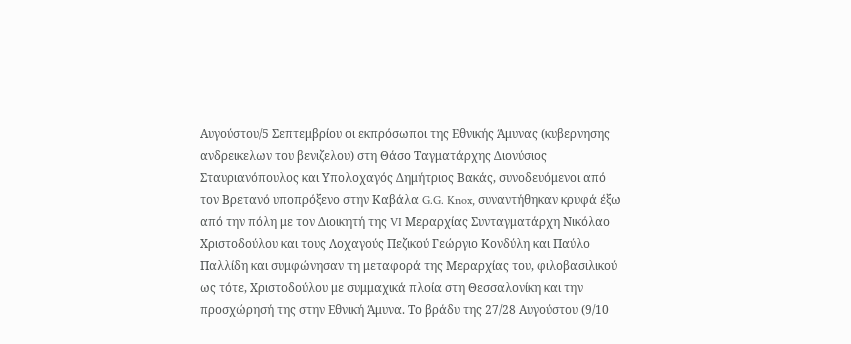Αυγούστου/5 Σεπτεμβρίου οι εκπρόσωποι της Εθνικής Άμυνας (κυβερνησης ανδρεικελων του βενιζελου) στη Θάσο Ταγματάρχης Διονύσιος Σταυριανόπουλος και Υπολοχαγός Δημήτριος Βακάς, συνοδευόμενοι από τον Βρετανό υποπρόξενο στην Καβάλα G.G. Knox, συναντήθηκαν κρυφά έξω από την πόλη με τον Διοικητή της VI Μεραρχίας Συνταγματάρχη Νικόλαο Χριστοδούλου και τους Λοχαγούς Πεζικού Γεώργιο Κονδύλη και Παύλο Παλλίδη και συμφώνησαν τη μεταφορά της Μεραρχίας του, φιλοβασιλικού ως τότε, Χριστοδούλου με συμμαχικά πλοία στη Θεσσαλονίκη και την προσχώρησή της στην Εθνική Άμυνα. Το βράδυ της 27/28 Αυγούστου (9/10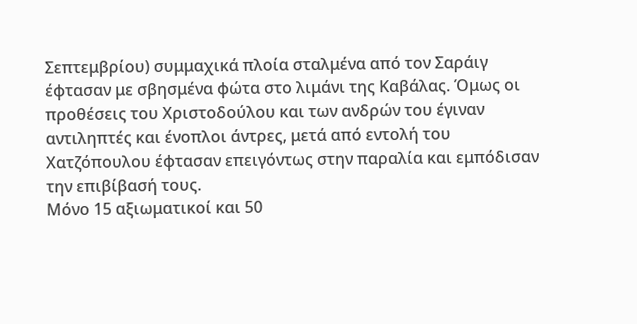Σεπτεμβρίου) συμμαχικά πλοία σταλμένα από τον Σαράιγ έφτασαν με σβησμένα φώτα στο λιμάνι της Καβάλας. Όμως οι προθέσεις του Χριστοδούλου και των ανδρών του έγιναν αντιληπτές και ένοπλοι άντρες, μετά από εντολή του Χατζόπουλου έφτασαν επειγόντως στην παραλία και εμπόδισαν την επιβίβασή τους.
Μόνο 15 αξιωματικοί και 50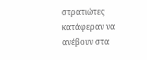στρατιώτες κατάφεραν να ανέβουν στα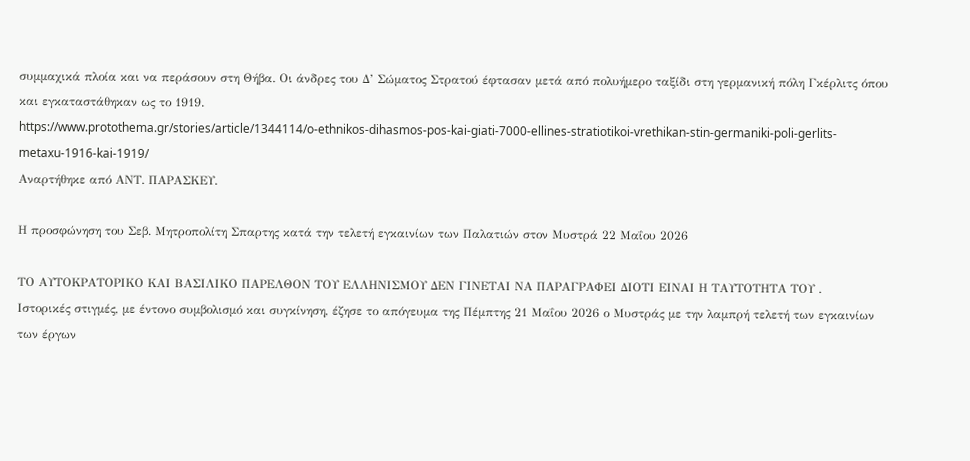συμμαχικά πλοία και να περάσουν στη Θήβα. Οι άνδρες του Δ’ Σώματος Στρατού έφτασαν μετά από πολυήμερο ταξίδι στη γερμανική πόλη Γκέρλιτς όπου και εγκαταστάθηκαν ως το 1919.
https://www.protothema.gr/stories/article/1344114/o-ethnikos-dihasmos-pos-kai-giati-7000-ellines-stratiotikoi-vrethikan-stin-germaniki-poli-gerlits-metaxu-1916-kai-1919/
Αναρτήθηκε από ΑΝΤ. ΠΑΡΑΣΚΕΥ.

Η προσφώνηση του Σεβ. Μητροπολίτη Σπαρτης κατά την τελετή εγκαινίων των Παλατιών στον Μυστρά 22 Μαΐου 2026

ΤΟ ΑΥΤΟΚΡΑΤΟΡΙΚΟ ΚΑΙ ΒΑΣΙΛΙΚΟ ΠΑΡΕΛΘΟΝ ΤΟΥ ΕΛΛΗΝΙΣΜΟΥ ΔΕΝ ΓΙΝΕΤΑΙ ΝΑ ΠΑΡΑΓΡΑΦΕΙ ΔΙΟΤΙ ΕΙΝΑΙ Η ΤΑΥΤΟΤΗΤΑ ΤΟΥ .
Ιστορικές στιγμές, με έντονο συμβολισμό και συγκίνηση, έζησε το απόγευμα της Πέμπτης 21 Μαΐου 2026 ο Μυστράς με την λαμπρή τελετή των εγκαινίων των έργων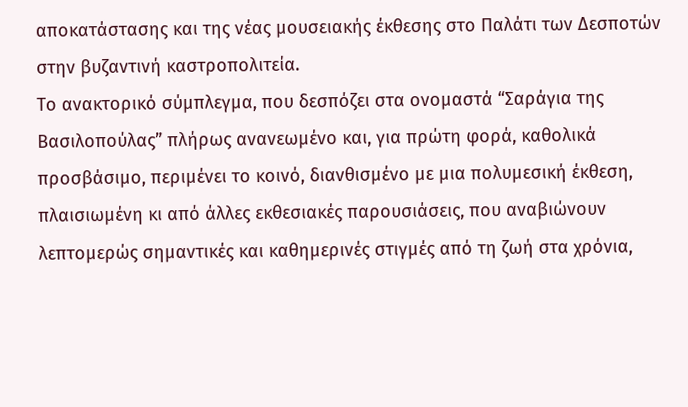αποκατάστασης και της νέας μουσειακής έκθεσης στο Παλάτι των Δεσποτών στην βυζαντινή καστροπολιτεία.
Το ανακτορικό σύμπλεγμα, που δεσπόζει στα ονομαστά “Σαράγια της Βασιλοπούλας” πλήρως ανανεωμένο και, για πρώτη φορά, καθολικά προσβάσιμο, περιμένει το κοινό, διανθισμένο με μια πολυμεσική έκθεση, πλαισιωμένη κι από άλλες εκθεσιακές παρουσιάσεις, που αναβιώνουν λεπτομερώς σημαντικές και καθημερινές στιγμές από τη ζωή στα χρόνια,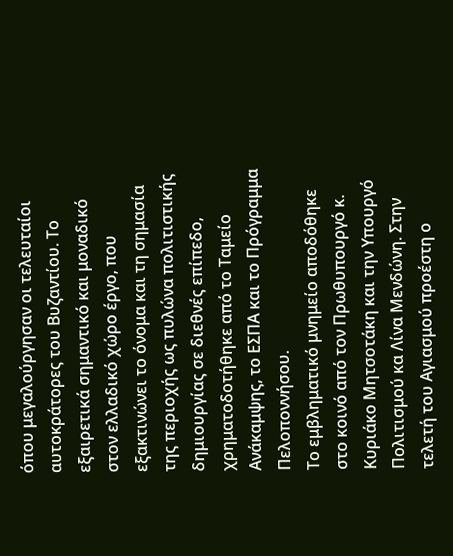όπου μεγαλούργησαν οι τελευταίοι αυτοκράτορες του Βυζαντίου. Το εξαιρετικά σημαντικό και μοναδικό στον ελλαδικό χώρο έργο, που εξακτινώνει το όνομα και τη σημασία της περιοχής ως πυλώνα πολιτιστικής δημιουργίας σε διεθνές επίπεδο, χρηματοδοτήθηκε από το Ταμείο Ανάκαμψης, το ΕΣΠΑ και το Πρόγραμμα Πελοποννήσου.
Το εμβληματικό μνημείο αποδόθηκε στο κοινό από τον Πρωθυπουργό κ. Κυριάκο Μητσοτάκη και την Υπουργό Πολιτισμού κα Λίνα Μενδώνη. Στην τελετή του Αγιασμού προέστη ο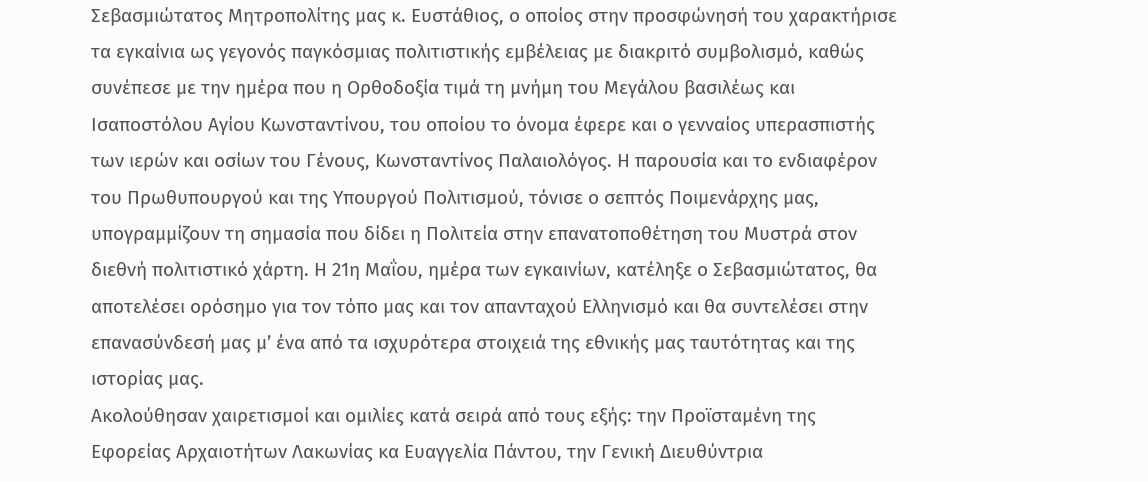Σεβασμιώτατος Μητροπολίτης μας κ. Ευστάθιος, ο οποίος στην προσφώνησή του χαρακτήρισε τα εγκαίνια ως γεγονός παγκόσμιας πολιτιστικής εμβέλειας με διακριτό συμβολισμό, καθώς συνέπεσε με την ημέρα που η Ορθοδοξία τιμά τη μνήμη του Μεγάλου βασιλέως και Ισαποστόλου Αγίου Κωνσταντίνου, του οποίου το όνομα έφερε και ο γενναίος υπερασπιστής των ιερών και οσίων του Γένους, Κωνσταντίνος Παλαιολόγος. Η παρουσία και το ενδιαφέρον του Πρωθυπουργού και της Υπουργού Πολιτισμού, τόνισε ο σεπτός Ποιμενάρχης μας, υπογραμμίζουν τη σημασία που δίδει η Πολιτεία στην επανατοποθέτηση του Μυστρά στον διεθνή πολιτιστικό χάρτη. Η 21η Μαΐου, ημέρα των εγκαινίων, κατέληξε ο Σεβασμιώτατος, θα αποτελέσει ορόσημο για τον τόπο μας και τον απανταχού Ελληνισμό και θα συντελέσει στην επανασύνδεσή μας μ’ ένα από τα ισχυρότερα στοιχειά της εθνικής μας ταυτότητας και της ιστορίας μας.
Ακολούθησαν χαιρετισμοί και ομιλίες κατά σειρά από τους εξής: την Προϊσταμένη της Εφορείας Αρχαιοτήτων Λακωνίας κα Ευαγγελία Πάντου, την Γενική Διευθύντρια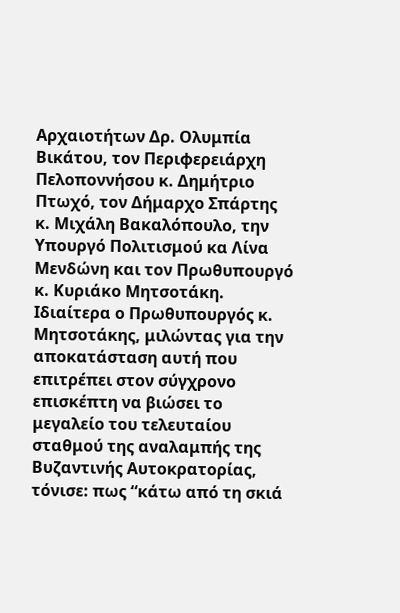Αρχαιοτήτων Δρ. Ολυμπία Βικάτου, τον Περιφερειάρχη Πελοποννήσου κ. Δημήτριο Πτωχό, τον Δήμαρχο Σπάρτης κ. Μιχάλη Βακαλόπουλο, την Υπουργό Πολιτισμού κα Λίνα Μενδώνη και τον Πρωθυπουργό κ. Κυριάκο Μητσοτάκη.
Ιδιαίτερα ο Πρωθυπουργός κ. Μητσοτάκης, μιλώντας για την αποκατάσταση αυτή που επιτρέπει στον σύγχρονο επισκέπτη να βιώσει το μεγαλείο του τελευταίου σταθμού της αναλαμπής της Βυζαντινής Αυτοκρατορίας, τόνισε: πως “κάτω από τη σκιά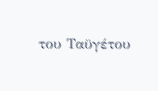του Ταϋγέτου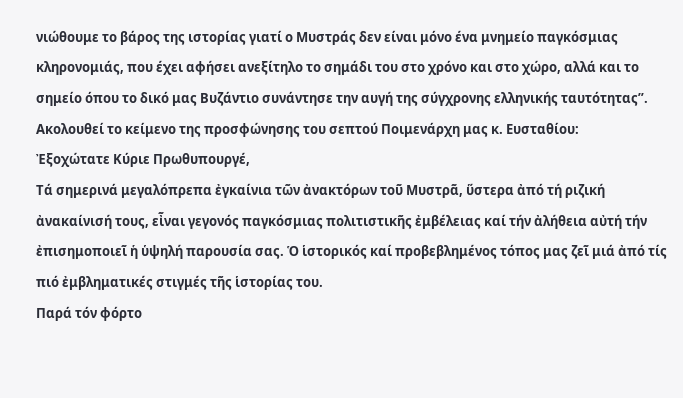νιώθουμε το βάρος της ιστορίας γιατί ο Μυστράς δεν είναι μόνο ένα μνημείο παγκόσμιας κληρονομιάς, που έχει αφήσει ανεξίτηλο το σημάδι του στο χρόνο και στο χώρο, αλλά και το σημείο όπου το δικό μας Βυζάντιο συνάντησε την αυγή της σύγχρονης ελληνικής ταυτότητας”.
Ακολουθεί το κείμενο της προσφώνησης του σεπτού Ποιμενάρχη μας κ. Ευσταθίου:
Ἐξοχώτατε Κύριε Πρωθυπουργέ,
Τά σημερινά μεγαλόπρεπα ἐγκαίνια τῶν ἀνακτόρων τοῦ Μυστρᾶ, ὕστερα ἀπό τή ριζική ἀνακαίνισή τους, εἶναι γεγονός παγκόσμιας πολιτιστικῆς ἐμβέλειας καί τήν ἀλήθεια αὐτή τήν ἐπισημοποιεῖ ἡ ὑψηλή παρουσία σας. Ὁ ἱστορικός καί προβεβλημένος τόπος μας ζεῖ μιά ἀπό τίς πιό ἐμβληματικές στιγμές τῆς ἱστορίας του.
Παρά τόν φόρτο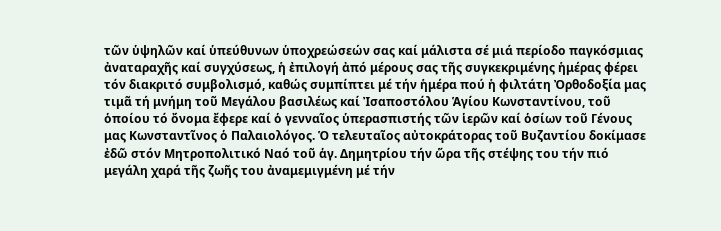τῶν ὑψηλῶν καί ὑπεύθυνων ὑποχρεώσεών σας καί μάλιστα σέ μιά περίοδο παγκόσμιας ἀναταραχῆς καί συγχύσεως, ἡ ἐπιλογή ἀπό μέρους σας τῆς συγκεκριμένης ἡμέρας φέρει τόν διακριτό συμβολισμό, καθώς συμπίπτει μέ τήν ἡμέρα πού ἡ φιλτάτη Ὀρθοδοξία μας τιμᾶ τή μνήμη τοῦ Μεγάλου βασιλέως καί Ἰσαποστόλου Ἁγίου Κωνσταντίνου, τοῦ ὁποίου τό ὄνομα ἔφερε καί ὁ γενναῖος ὑπερασπιστής τῶν ἱερῶν καί ὁσίων τοῦ Γένους μας Κωνσταντῖνος ὁ Παλαιολόγος. Ὁ τελευταῖος αὐτοκράτορας τοῦ Βυζαντίου δοκίμασε ἐδῶ στόν Μητροπολιτικό Ναό τοῦ ἁγ. Δημητρίου τήν ὥρα τῆς στέψης του τήν πιό μεγάλη χαρά τῆς ζωῆς του ἀναμεμιγμένη μέ τήν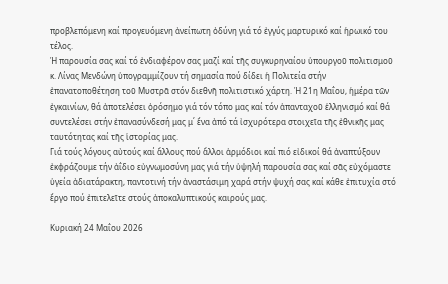προβλεπόμενη καί προγευόμενη ἀνείπωτη ὀδύνη γιά τό ἐγγύς μαρτυρικό καί ἡρωικό του τέλος.
Ἡ παρουσία σας καί τό ἐνδιαφέρον σας μαζί καί τῆς συγκυρηναίου ὑπουργοῦ πολιτισμοῦ κ. Λίνας Μενδώνη ὑπογραμμίζουν τή σημασία πού δίδει ἡ Πολιτεία στήν ἐπανατοποθέτηση τοῦ Μυστρᾶ στόν διεθνῆ πολιτιστικό χάρτη. Ἡ 21η Μαΐου, ἡμέρα τῶν ἐγκαινίων, θά ἀποτελέσει ὁρόσημο γιά τόν τόπο μας καί τόν ἁπανταχοῦ ἑλληνισμό καί θά συντελέσει στήν ἐπανασύνδεσή μας μ΄ ἕνα ἀπό τά ἰσχυρότερα στοιχεῖα τῆς ἐθνικῆς μας ταυτότητας καί τῆς ἱστορίας μας.
Γιά τούς λόγους αὐτούς καί ἄλλους πού ἄλλοι ἁρμόδιοι καί πιό εἰδικοί θά ἀναπτύξουν ἐκφράζουμε τήν ἀΐδιο εὐγνωμοσύνη μας γιά τήν ὑψηλή παρουσία σας καί σᾶς εὐχόμαστε ὑγεία ἀδιατάρακτη, παντοτινή τήν ἀναστάσιμη χαρά στήν ψυχή σας καί κάθε ἐπιτυχία στό ἔργο πού ἐπιτελεῖτε στούς ἀποκαλυπτικούς καιρούς μας.

Κυριακή 24 Μαΐου 2026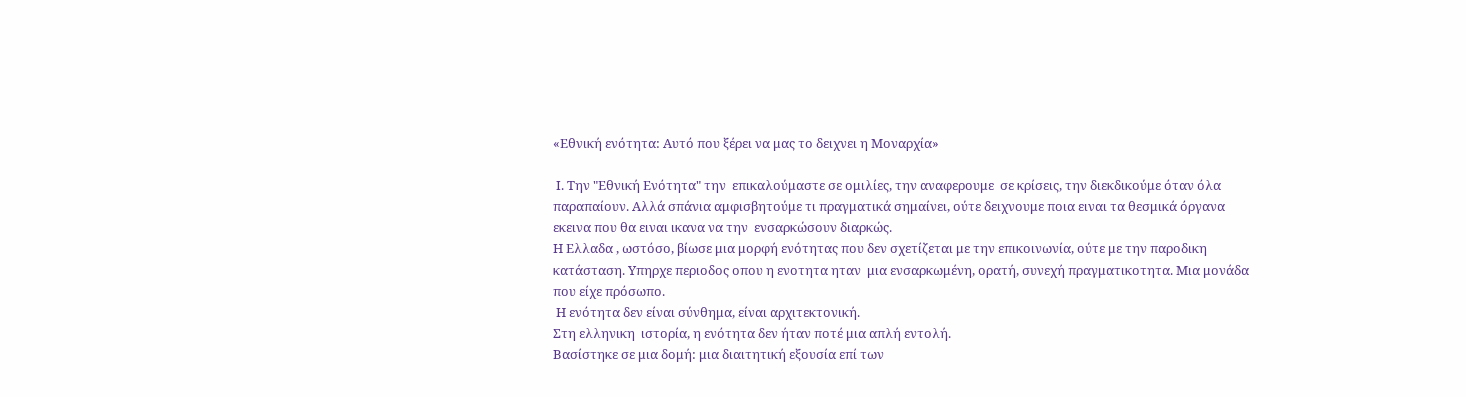«Εθνική ενότητα: Αυτό που ξέρει να μας το δειχνει η Μοναρχία»

 Ι. Την "Εθνική Ενότητα" την  επικαλούμαστε σε ομιλίες, την αναφερουμε  σε κρίσεις, την διεκδικούμε όταν όλα παραπαίουν. Αλλά σπάνια αμφισβητούμε τι πραγματικά σημαίνει, ούτε δειχνουμε ποια ειναι τα θεσμικά όργανα εκεινα που θα ειναι ικανα να την  ενσαρκώσουν διαρκώς.
Η Ελλαδα , ωστόσο, βίωσε μια μορφή ενότητας που δεν σχετίζεται με την επικοινωνία, ούτε με την παροδικη κατάσταση. Υπηρχε περιοδος οπου η ενοτητα ηταν  μια ενσαρκωμένη, ορατή, συνεχή πραγματικοτητα. Μια μονάδα που είχε πρόσωπο.
 Η ενότητα δεν είναι σύνθημα, είναι αρχιτεκτονική.
Στη ελληνικη  ιστορία, η ενότητα δεν ήταν ποτέ μια απλή εντολή.
Βασίστηκε σε μια δομή: μια διαιτητική εξουσία επί των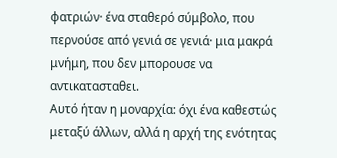φατριών· ένα σταθερό σύμβολο, που περνούσε από γενιά σε γενιά· μια μακρά μνήμη, που δεν μπορουσε να αντικατασταθει.
Αυτό ήταν η μοναρχία: όχι ένα καθεστώς μεταξύ άλλων, αλλά η αρχή της ενότητας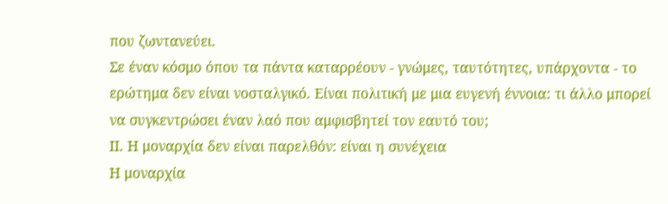που ζωντανεύει.
Σε έναν κόσμο όπου τα πάντα καταρρέουν - γνώμες, ταυτότητες, υπάρχοντα - το ερώτημα δεν είναι νοσταλγικό. Είναι πολιτική με μια ευγενή έννοια: τι άλλο μπορεί να συγκεντρώσει έναν λαό που αμφισβητεί τον εαυτό του;
ΙΙ. Η μοναρχία δεν είναι παρελθόν: είναι η συνέχεια
Η μοναρχία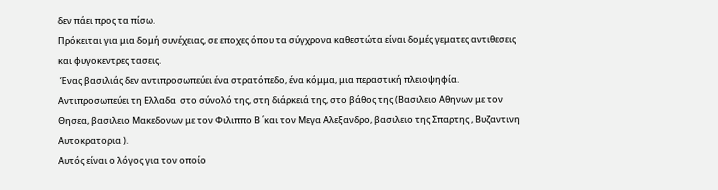δεν πάει προς τα πίσω.
Πρόκειται για μια δομή συνέχειας, σε εποχες όπου τα σύγχρονα καθεστώτα είναι δομές γεματες αντιθεσεις και φυγοκεντρες τασεις.
 Ένας βασιλιάς δεν αντιπροσωπεύει ένα στρατόπεδο, ένα κόμμα, μια περαστική πλειοψηφία. Αντιπροσωπεύει τη Ελλαδα  στο σύνολό της, στη διάρκειά της, στο βάθος της (Βασιλειο Αθηνων με τον Θησεα, βασιλειο Μακεδονων με τον Φιλιππο Β ΄και τον Μεγα Αλεξανδρο, βασιλειο της Σπαρτης , Βυζαντινη Αυτοκρατορια ).
Αυτός είναι ο λόγος για τον οποίο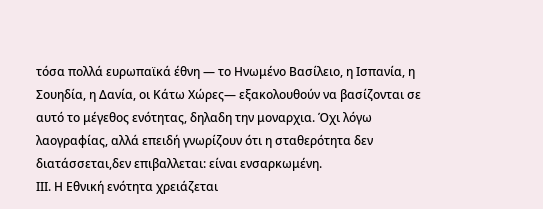τόσα πολλά ευρωπαϊκά έθνη — το Ηνωμένο Βασίλειο, η Ισπανία, η Σουηδία, η Δανία, οι Κάτω Χώρες— εξακολουθούν να βασίζονται σε αυτό το μέγεθος ενότητας, δηλαδη την μοναρχια. Όχι λόγω λαογραφίας, αλλά επειδή γνωρίζουν ότι η σταθερότητα δεν διατάσσεται,δεν επιβαλλεται: είναι ενσαρκωμένη.
ΙΙΙ. Η Εθνική ενότητα χρειάζεται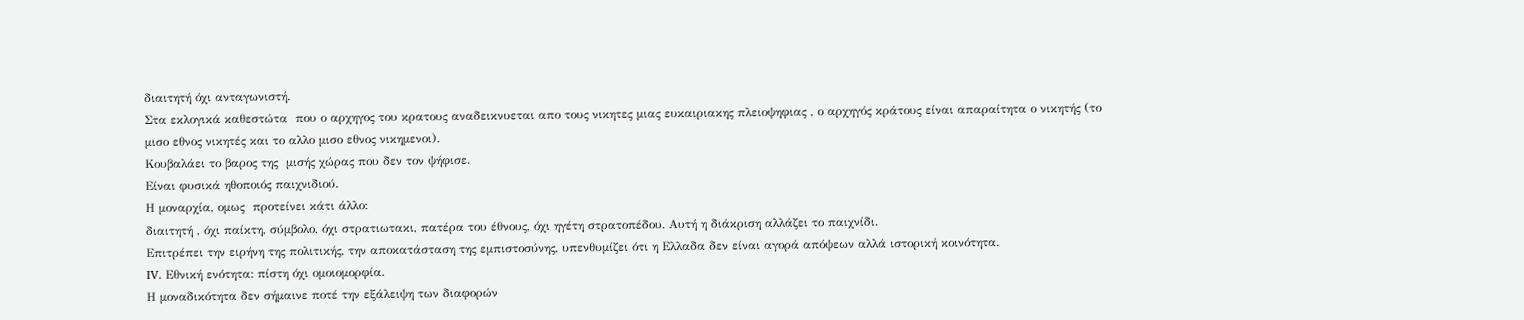διαιτητή όχι ανταγωνιστή.
Στα εκλογικά καθεστώτα  που ο αρχηγος του κρατους αναδεικνυεται απο τους νικητες μιας ευκαιριακης πλειοψηφιας , ο αρχηγός κράτους είναι απαραίτητα ο νικητής (το μισο εθνος νικητές και το αλλο μισο εθνος νικημενοι).
Κουβαλάει το βαρος της  μισής χώρας που δεν τον ψήφισε.
Είναι φυσικά ηθοποιός παιχνιδιού.
Η μοναρχία, ομως  προτείνει κάτι άλλο:
διαιτητή , όχι παίκτη, σύμβολο, όχι στρατιωτακι, πατέρα του έθνους, όχι ηγέτη στρατοπέδου. Αυτή η διάκριση αλλάζει το παιχνίδι.
Επιτρέπει την ειρήνη της πολιτικής, την αποκατάσταση της εμπιστοσύνης, υπενθυμίζει ότι η Ελλαδα δεν είναι αγορά απόψεων αλλά ιστορική κοινότητα.
IV. Εθνική ενότητα: πίστη όχι ομοιομορφία.
Η μοναδικότητα δεν σήμαινε ποτέ την εξάλειψη των διαφορών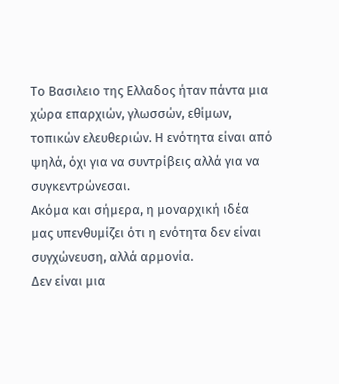Το Βασιλειο της Ελλαδος ήταν πάντα μια χώρα επαρχιών, γλωσσών, εθίμων, τοπικών ελευθεριών. Η ενότητα είναι από ψηλά, όχι για να συντρίβεις αλλά για να συγκεντρώνεσαι.
Ακόμα και σήμερα, η μοναρχική ιδέα μας υπενθυμίζει ότι η ενότητα δεν είναι συγχώνευση, αλλά αρμονία.
Δεν είναι μια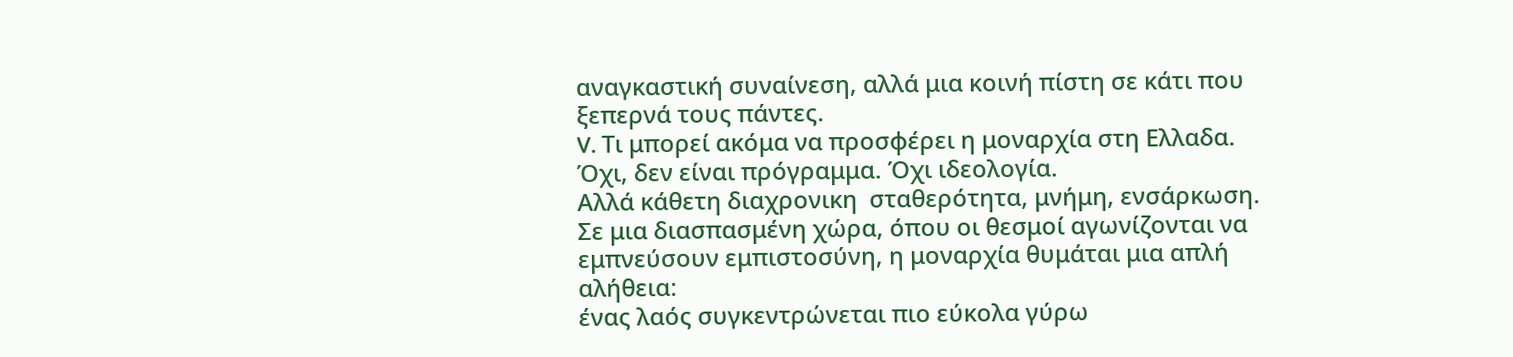αναγκαστική συναίνεση, αλλά μια κοινή πίστη σε κάτι που ξεπερνά τους πάντες.
V. Τι μπορεί ακόμα να προσφέρει η μοναρχία στη Ελλαδα.
Όχι, δεν είναι πρόγραμμα. Όχι ιδεολογία.
Αλλά κάθετη διαχρονικη  σταθερότητα, μνήμη, ενσάρκωση.
Σε μια διασπασμένη χώρα, όπου οι θεσμοί αγωνίζονται να εμπνεύσουν εμπιστοσύνη, η μοναρχία θυμάται μια απλή αλήθεια:
ένας λαός συγκεντρώνεται πιο εύκολα γύρω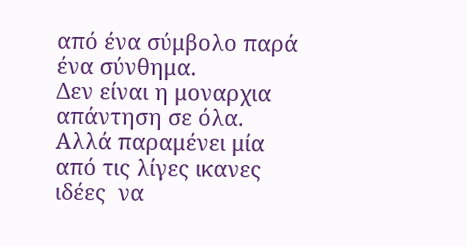από ένα σύμβολο παρά ένα σύνθημα.
Δεν είναι η μοναρχια  απάντηση σε όλα. Αλλά παραμένει μία από τις λίγες ικανες ιδέες  να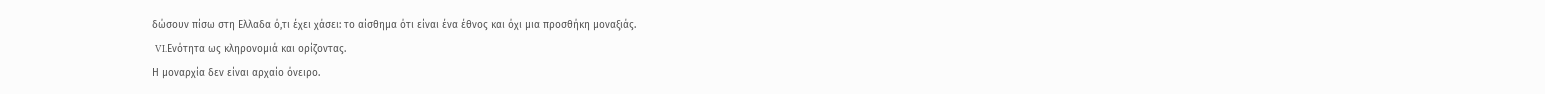δώσουν πίσω στη Ελλαδα ό,τι έχει χάσει: το αίσθημα ότι είναι ένα έθνος και όχι μια προσθήκη μοναξιάς.
 VI.Ενότητα ως κληρονομιά και ορίζοντας.
Η μοναρχία δεν είναι αρχαίο όνειρο.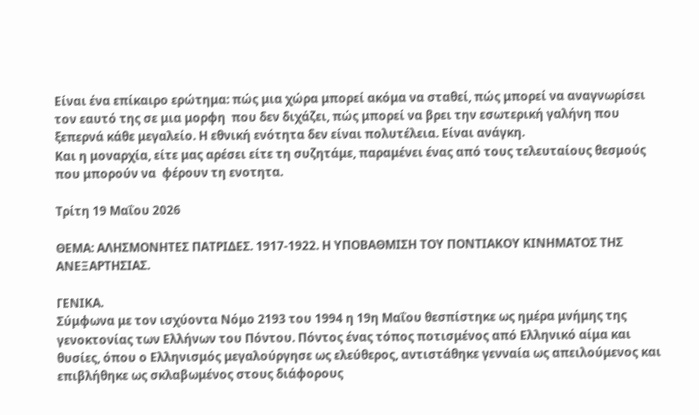Είναι ένα επίκαιρο ερώτημα: πώς μια χώρα μπορεί ακόμα να σταθεί, πώς μπορεί να αναγνωρίσει τον εαυτό της σε μια μορφη  που δεν διχάζει, πώς μπορεί να βρει την εσωτερική γαλήνη που ξεπερνά κάθε μεγαλείο. Η εθνική ενότητα δεν είναι πολυτέλεια. Είναι ανάγκη.
Και η μοναρχία, είτε μας αρέσει είτε τη συζητάμε, παραμένει ένας από τους τελευταίους θεσμούς που μπορούν να  φέρουν τη ενοτητα.

Τρίτη 19 Μαΐου 2026

ΘΕΜΑ: ΑΛΗΣΜΟΝΗΤΕΣ ΠΑΤΡΙΔΕΣ. 1917-1922. Η ΥΠΟΒΑΘΜΙΣΗ ΤΟΥ ΠΟΝΤΙΑΚΟΥ ΚΙΝΗΜΑΤΟΣ ΤΗΣ ΑΝΕΞΑΡΤΗΣΙΑΣ.

ΓΕΝΙΚΑ.
Σύμφωνα με τον ισχύοντα Νόμο 2193 του 1994 η 19η Μαΐου θεσπίστηκε ως ημέρα μνήμης της γενοκτονίας των Ελλήνων του Πόντου. Πόντος ένας τόπος ποτισμένος από Ελληνικό αίμα και θυσίες, όπου ο Ελληνισμός μεγαλούργησε ως ελεύθερος, αντιστάθηκε γενναία ως απειλούμενος και επιβλήθηκε ως σκλαβωμένος στους διάφορους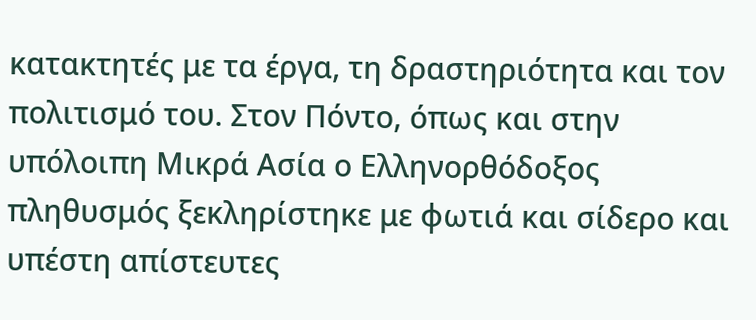κατακτητές με τα έργα, τη δραστηριότητα και τον πολιτισμό του. Στον Πόντο, όπως και στην υπόλοιπη Μικρά Ασία ο Ελληνορθόδοξος πληθυσμός ξεκληρίστηκε με φωτιά και σίδερο και υπέστη απίστευτες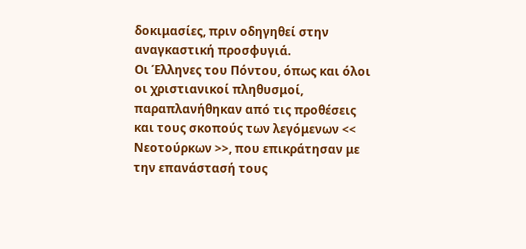δοκιμασίες, πριν οδηγηθεί στην αναγκαστική προσφυγιά.
Οι Έλληνες του Πόντου, όπως και όλοι οι χριστιανικοί πληθυσμοί, παραπλανήθηκαν από τις προθέσεις και τους σκοπούς των λεγόμενων << Νεοτούρκων >>, που επικράτησαν με την επανάστασή τους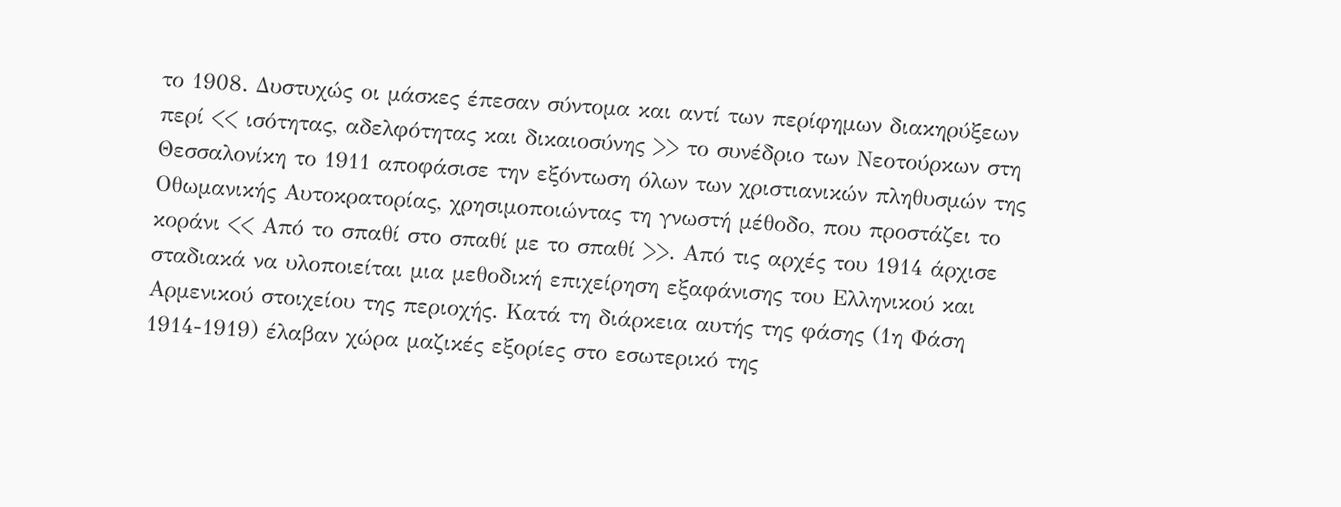το 1908. Δυστυχώς οι μάσκες έπεσαν σύντομα και αντί των περίφημων διακηρύξεων περί << ισότητας, αδελφότητας και δικαιοσύνης >> το συνέδριο των Νεοτούρκων στη Θεσσαλονίκη το 1911 αποφάσισε την εξόντωση όλων των χριστιανικών πληθυσμών της Οθωμανικής Αυτοκρατορίας, χρησιμοποιώντας τη γνωστή μέθοδο, που προστάζει το κοράνι << Από το σπαθί στο σπαθί με το σπαθί >>. Από τις αρχές του 1914 άρχισε σταδιακά να υλοποιείται μια μεθοδική επιχείρηση εξαφάνισης του Ελληνικού και Αρμενικού στοιχείου της περιοχής. Κατά τη διάρκεια αυτής της φάσης (1η Φάση 1914-1919) έλαβαν χώρα μαζικές εξορίες στο εσωτερικό της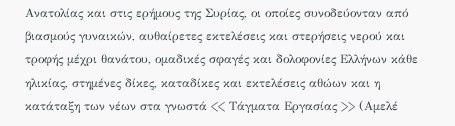Ανατολίας και στις ερήμους της Συρίας, οι οποίες συνοδεύονταν από βιασμούς γυναικών, αυθαίρετες εκτελέσεις και στερήσεις νερού και τροφής μέχρι θανάτου, ομαδικές σφαγές και δολοφονίες Ελλήνων κάθε ηλικίας, στημένες δίκες, καταδίκες και εκτελέσεις αθώων και η κατάταξη των νέων στα γνωστά << Τάγματα Εργασίας >> (Αμελέ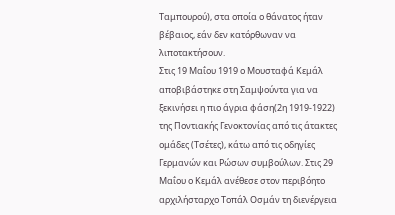Ταμπουρού), στα οποία ο θάνατος ήταν βέβαιος, εάν δεν κατόρθωναν να λιποτακτήσουν.
Στις 19 Μαΐου 1919 ο Μουσταφά Κεμάλ αποβιβάστηκε στη Σαμψούντα για να ξεκινήσει η πιο άγρια φάση(2η 1919-1922) της Ποντιακής Γενοκτονίας από τις άτακτες ομάδες (Τσέτες), κάτω από τις οδηγίες Γερμανών και Ρώσων συμβούλων. Στις 29 Μαΐου ο Κεμάλ ανέθεσε στον περιβόητο αρχιλήσταρχο Τοπάλ Οσμάν τη διενέργεια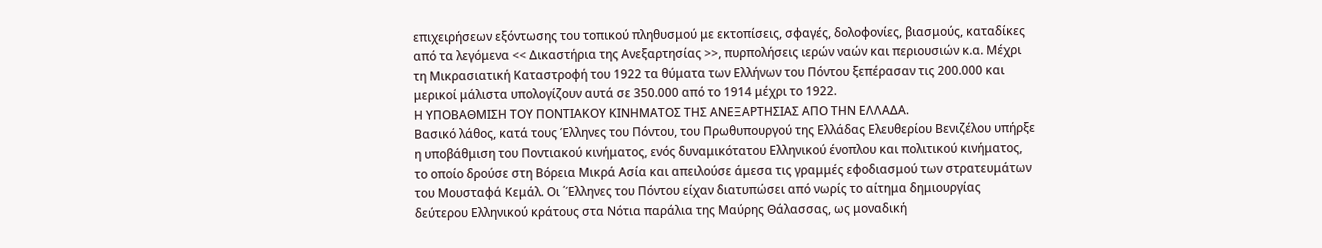επιχειρήσεων εξόντωσης του τοπικού πληθυσμού με εκτοπίσεις, σφαγές, δολοφονίες, βιασμούς, καταδίκες από τα λεγόμενα << Δικαστήρια της Ανεξαρτησίας >>, πυρπολήσεις ιερών ναών και περιουσιών κ.α. Μέχρι τη Μικρασιατική Καταστροφή του 1922 τα θύματα των Ελλήνων του Πόντου ξεπέρασαν τις 200.000 και μερικοί μάλιστα υπολογίζουν αυτά σε 350.000 από το 1914 μέχρι το 1922.
Η ΥΠΟΒΑΘΜΙΣΗ ΤΟΥ ΠΟΝΤΙΑΚΟΥ ΚΙΝΗΜΑΤΟΣ ΤΗΣ ΑΝΕΞΑΡΤΗΣΙΑΣ ΑΠΟ ΤΗΝ ΕΛΛΑΔΑ.
Βασικό λάθος, κατά τους Έλληνες του Πόντου, του Πρωθυπουργού της Ελλάδας Ελευθερίου Βενιζέλου υπήρξε η υποβάθμιση του Ποντιακού κινήματος, ενός δυναμικότατου Ελληνικού ένοπλου και πολιτικού κινήματος, το οποίο δρούσε στη Βόρεια Μικρά Ασία και απειλούσε άμεσα τις γραμμές εφοδιασμού των στρατευμάτων του Μουσταφά Κεμάλ. Οι ΄Έλληνες του Πόντου είχαν διατυπώσει από νωρίς το αίτημα δημιουργίας δεύτερου Ελληνικού κράτους στα Νότια παράλια της Μαύρης Θάλασσας, ως μοναδική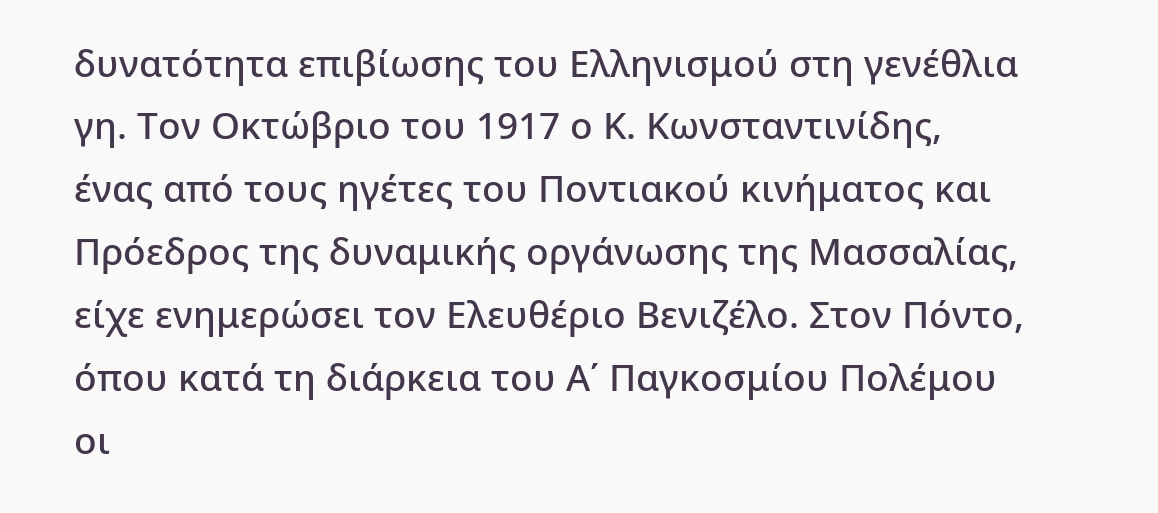δυνατότητα επιβίωσης του Ελληνισμού στη γενέθλια γη. Τον Οκτώβριο του 1917 ο Κ. Κωνσταντινίδης, ένας από τους ηγέτες του Ποντιακού κινήματος και Πρόεδρος της δυναμικής οργάνωσης της Μασσαλίας, είχε ενημερώσει τον Ελευθέριο Βενιζέλο. Στον Πόντο, όπου κατά τη διάρκεια του Α΄ Παγκοσμίου Πολέμου οι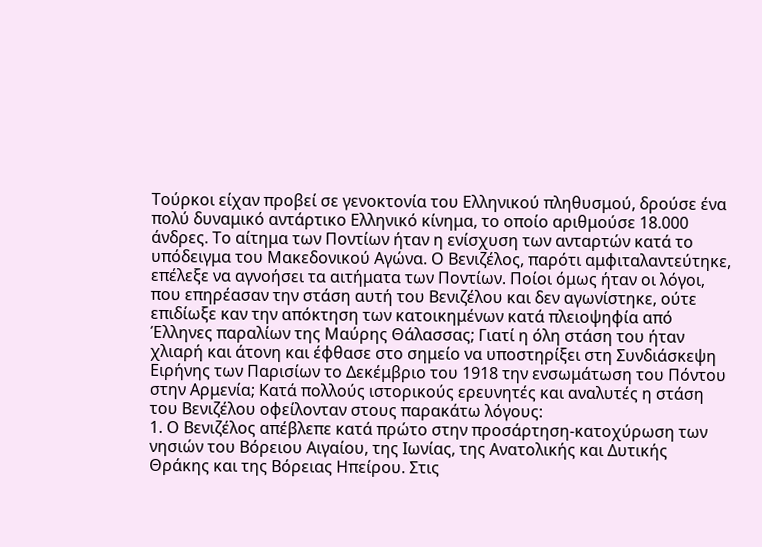Τούρκοι είχαν προβεί σε γενοκτονία του Ελληνικού πληθυσμού, δρούσε ένα πολύ δυναμικό αντάρτικο Ελληνικό κίνημα, το οποίο αριθμούσε 18.000 άνδρες. Το αίτημα των Ποντίων ήταν η ενίσχυση των ανταρτών κατά το υπόδειγμα του Μακεδονικού Αγώνα. Ο Βενιζέλος, παρότι αμφιταλαντεύτηκε, επέλεξε να αγνοήσει τα αιτήματα των Ποντίων. Ποίοι όμως ήταν οι λόγοι, που επηρέασαν την στάση αυτή του Βενιζέλου και δεν αγωνίστηκε, ούτε επιδίωξε καν την απόκτηση των κατοικημένων κατά πλειοψηφία από Έλληνες παραλίων της Μαύρης Θάλασσας; Γιατί η όλη στάση του ήταν χλιαρή και άτονη και έφθασε στο σημείο να υποστηρίξει στη Συνδιάσκεψη Ειρήνης των Παρισίων το Δεκέμβριο του 1918 την ενσωμάτωση του Πόντου στην Αρμενία; Κατά πολλούς ιστορικούς ερευνητές και αναλυτές η στάση του Βενιζέλου οφείλονταν στους παρακάτω λόγους:
1. Ο Βενιζέλος απέβλεπε κατά πρώτο στην προσάρτηση-κατοχύρωση των νησιών του Βόρειου Αιγαίου, της Ιωνίας, της Ανατολικής και Δυτικής Θράκης και της Βόρειας Ηπείρου. Στις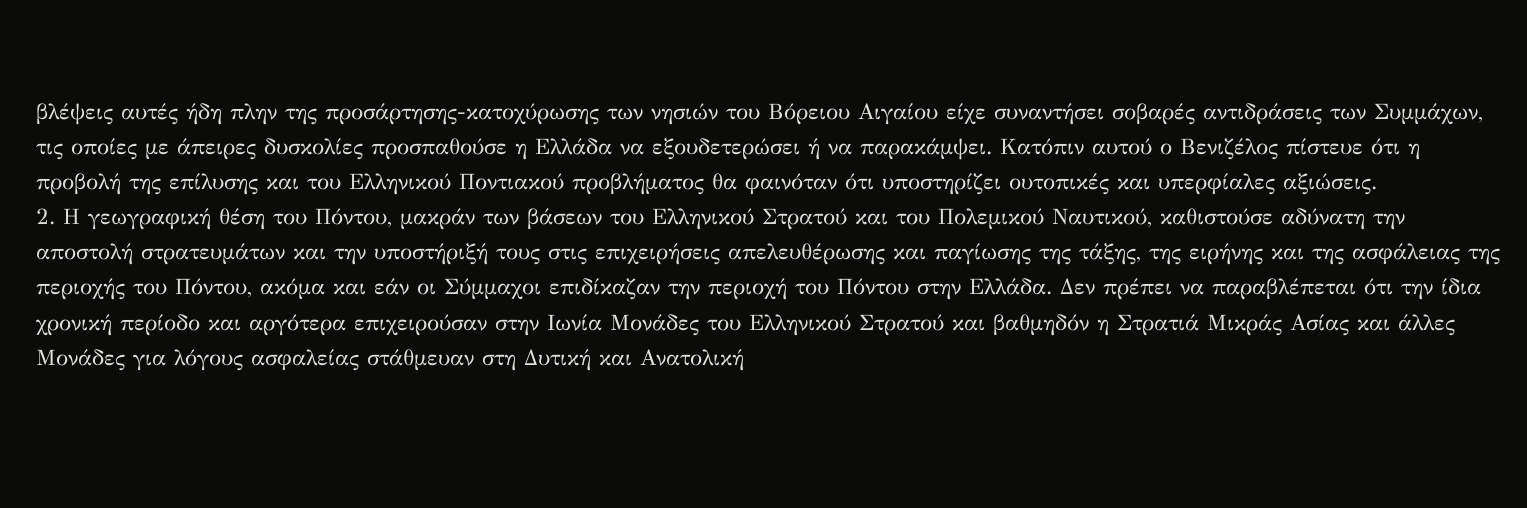βλέψεις αυτές ήδη πλην της προσάρτησης-κατοχύρωσης των νησιών του Βόρειου Αιγαίου είχε συναντήσει σοβαρές αντιδράσεις των Συμμάχων, τις οποίες με άπειρες δυσκολίες προσπαθούσε η Ελλάδα να εξουδετερώσει ή να παρακάμψει. Κατόπιν αυτού ο Βενιζέλος πίστευε ότι η προβολή της επίλυσης και του Ελληνικού Ποντιακού προβλήματος θα φαινόταν ότι υποστηρίζει ουτοπικές και υπερφίαλες αξιώσεις.
2. Η γεωγραφική θέση του Πόντου, μακράν των βάσεων του Ελληνικού Στρατού και του Πολεμικού Ναυτικού, καθιστούσε αδύνατη την αποστολή στρατευμάτων και την υποστήριξή τους στις επιχειρήσεις απελευθέρωσης και παγίωσης της τάξης, της ειρήνης και της ασφάλειας της περιοχής του Πόντου, ακόμα και εάν οι Σύμμαχοι επιδίκαζαν την περιοχή του Πόντου στην Ελλάδα. Δεν πρέπει να παραβλέπεται ότι την ίδια χρονική περίοδο και αργότερα επιχειρούσαν στην Ιωνία Μονάδες του Ελληνικού Στρατού και βαθμηδόν η Στρατιά Μικράς Ασίας και άλλες Μονάδες για λόγους ασφαλείας στάθμευαν στη Δυτική και Ανατολική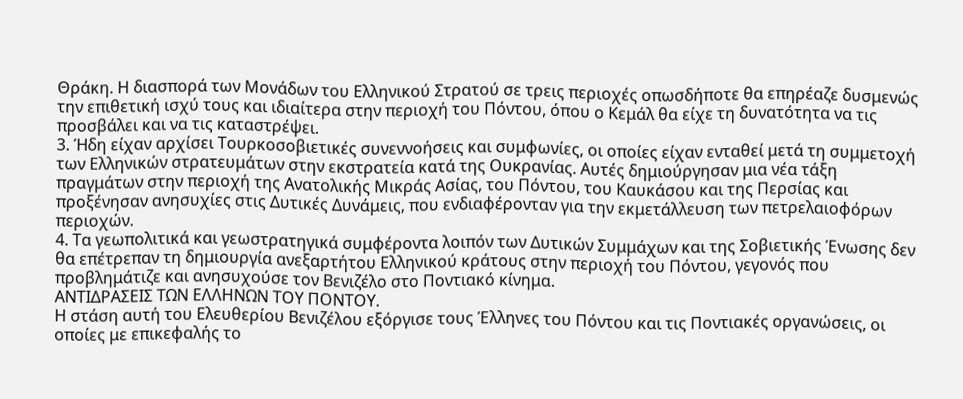Θράκη. Η διασπορά των Μονάδων του Ελληνικού Στρατού σε τρεις περιοχές οπωσδήποτε θα επηρέαζε δυσμενώς την επιθετική ισχύ τους και ιδιαίτερα στην περιοχή του Πόντου, όπου ο Κεμάλ θα είχε τη δυνατότητα να τις προσβάλει και να τις καταστρέψει.
3. Ήδη είχαν αρχίσει Τουρκοσοβιετικές συνεννοήσεις και συμφωνίες, οι οποίες είχαν ενταθεί μετά τη συμμετοχή των Ελληνικών στρατευμάτων στην εκστρατεία κατά της Ουκρανίας. Αυτές δημιούργησαν μια νέα τάξη πραγμάτων στην περιοχή της Ανατολικής Μικράς Ασίας, του Πόντου, του Καυκάσου και της Περσίας και προξένησαν ανησυχίες στις Δυτικές Δυνάμεις, που ενδιαφέρονταν για την εκμετάλλευση των πετρελαιοφόρων περιοχών.
4. Τα γεωπολιτικά και γεωστρατηγικά συμφέροντα λοιπόν των Δυτικών Συμμάχων και της Σοβιετικής Ένωσης δεν θα επέτρεπαν τη δημιουργία ανεξαρτήτου Ελληνικού κράτους στην περιοχή του Πόντου, γεγονός που προβλημάτιζε και ανησυχούσε τον Βενιζέλο στο Ποντιακό κίνημα.
ΑΝΤΙΔΡΑΣΕΙΣ ΤΩΝ ΕΛΛΗΝΩΝ ΤΟΥ ΠΟΝΤΟΥ.
Η στάση αυτή του Ελευθερίου Βενιζέλου εξόργισε τους Έλληνες του Πόντου και τις Ποντιακές οργανώσεις, οι οποίες με επικεφαλής το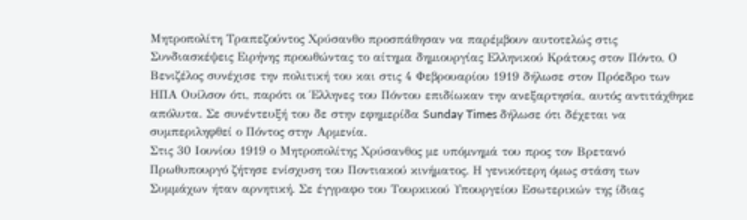Μητροπολίτη Τραπεζούντος Χρύσανθο προσπάθησαν να παρέμβουν αυτοτελώς στις Συνδιασκέψεις Ειρήνης προωθώντας το αίτημα δημιουργίας Ελληνικού Κράτους στον Πόντο. Ο Βενιζέλος συνέχισε την πολιτική του και στις 4 Φεβρουαρίου 1919 δήλωσε στον Πρόεδρο των ΗΠΑ Ουίλσον ότι, παρότι οι Έλληνες του Πόντου επιδίωκαν την ανεξαρτησία, αυτός αντιτάχθηκε απόλυτα. Σε συνέντευξή του δε στην εφημερίδα Sunday Times δήλωσε ότι δέχεται να συμπεριληφθεί ο Πόντος στην Αρμενία.
Στις 30 Ιουνίου 1919 ο Μητροπολίτης Χρύσανθος με υπόμνημά του προς τον Βρετανό Πρωθυπουργό ζήτησε ενίσχυση του Ποντιακού κινήματος. Η γενικότερη όμως στάση των Συμμάχων ήταν αρνητική. Σε έγγραφο του Τουρκικού Υπουργείου Εσωτερικών της ίδιας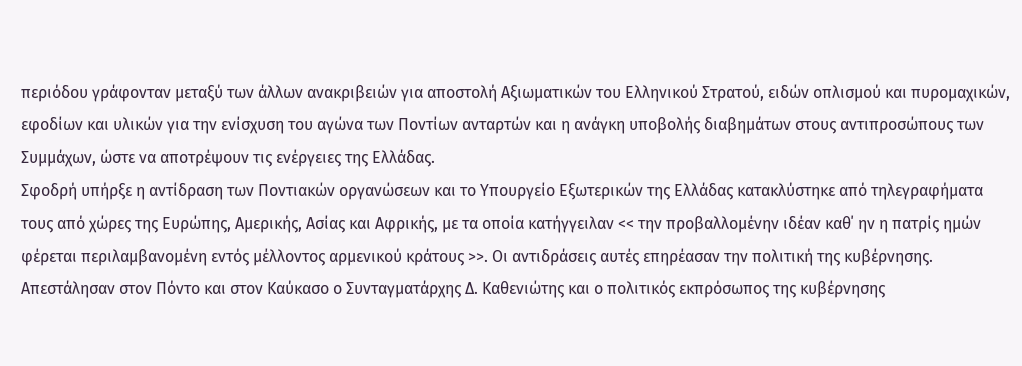περιόδου γράφονταν μεταξύ των άλλων ανακριβειών για αποστολή Αξιωματικών του Ελληνικού Στρατού, ειδών οπλισμού και πυρομαχικών, εφοδίων και υλικών για την ενίσχυση του αγώνα των Ποντίων ανταρτών και η ανάγκη υποβολής διαβημάτων στους αντιπροσώπους των Συμμάχων, ώστε να αποτρέψουν τις ενέργειες της Ελλάδας.
Σφοδρή υπήρξε η αντίδραση των Ποντιακών οργανώσεων και το Υπουργείο Εξωτερικών της Ελλάδας κατακλύστηκε από τηλεγραφήματα τους από χώρες της Ευρώπης, Αμερικής, Ασίας και Αφρικής, με τα οποία κατήγγειλαν << την προβαλλομένην ιδέαν καθ΄ ην η πατρίς ημών φέρεται περιλαμβανομένη εντός μέλλοντος αρμενικού κράτους >>. Οι αντιδράσεις αυτές επηρέασαν την πολιτική της κυβέρνησης. Απεστάλησαν στον Πόντο και στον Καύκασο ο Συνταγματάρχης Δ. Καθενιώτης και ο πολιτικός εκπρόσωπος της κυβέρνησης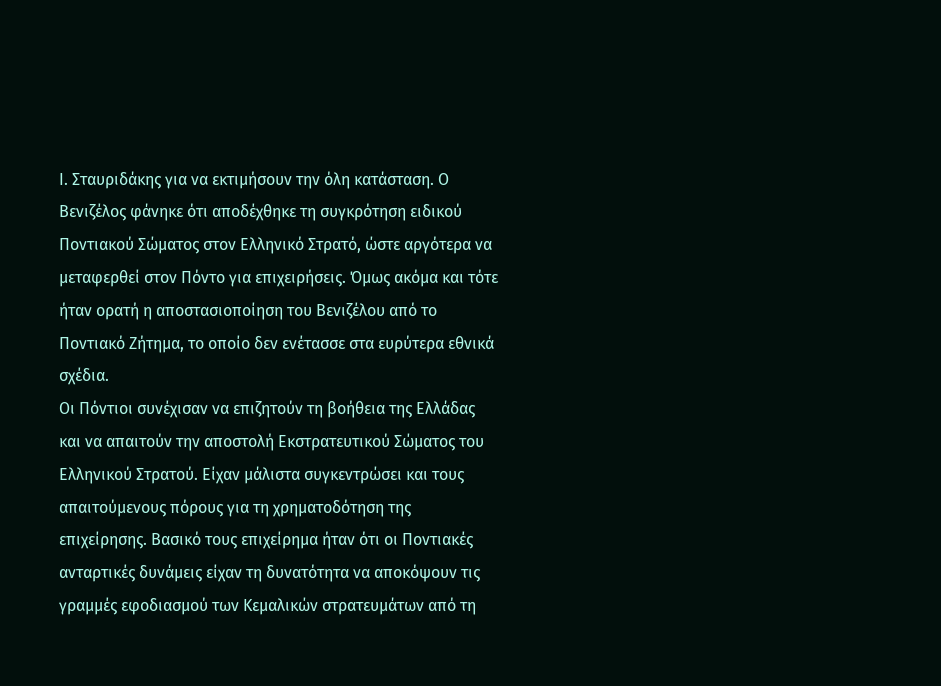Ι. Σταυριδάκης για να εκτιμήσουν την όλη κατάσταση. Ο Βενιζέλος φάνηκε ότι αποδέχθηκε τη συγκρότηση ειδικού Ποντιακού Σώματος στον Ελληνικό Στρατό, ώστε αργότερα να μεταφερθεί στον Πόντο για επιχειρήσεις. Όμως ακόμα και τότε ήταν ορατή η αποστασιοποίηση του Βενιζέλου από το Ποντιακό Ζήτημα, το οποίο δεν ενέτασσε στα ευρύτερα εθνικά σχέδια.
Οι Πόντιοι συνέχισαν να επιζητούν τη βοήθεια της Ελλάδας και να απαιτούν την αποστολή Εκστρατευτικού Σώματος του Ελληνικού Στρατού. Είχαν μάλιστα συγκεντρώσει και τους απαιτούμενους πόρους για τη χρηματοδότηση της επιχείρησης. Βασικό τους επιχείρημα ήταν ότι οι Ποντιακές ανταρτικές δυνάμεις είχαν τη δυνατότητα να αποκόψουν τις γραμμές εφοδιασμού των Κεμαλικών στρατευμάτων από τη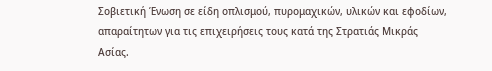Σοβιετική Ένωση σε είδη οπλισμού, πυρομαχικών, υλικών και εφοδίων, απαραίτητων για τις επιχειρήσεις τους κατά της Στρατιάς Μικράς Ασίας.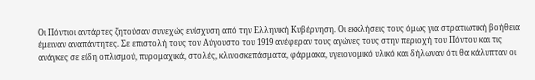Οι Πόντιοι αντάρτες ζητούσαν συνεχώς ενίσχυση από την Ελληνική Κυβέρνηση. Οι εκκλήσεις τους όμως για στρατιωτική βοήθεια έμειναν αναπάντητες. Σε επιστολή τους τον Αύγουστο του 1919 ανέφεραν τους αγώνες τους στην περιοχή του Πόντου και τις ανάγκες σε είδη οπλισμού, πυρομαχικά, στολές, κλινοσκεπάσματα, φάρμακα, υγειονομικό υλικό και δήλωναν ότι θα κάλυπταν οι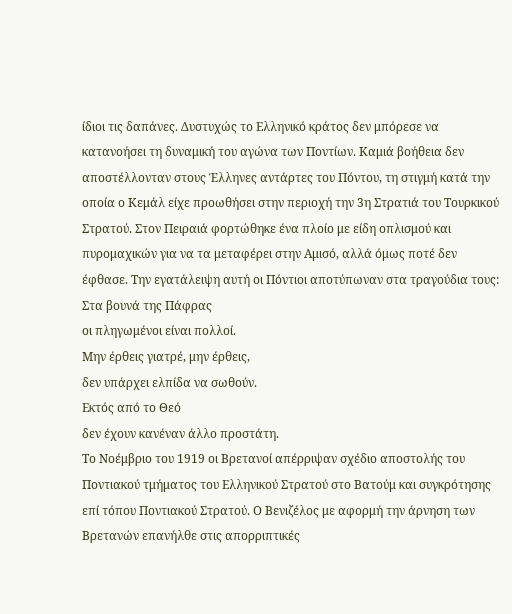ίδιοι τις δαπάνες. Δυστυχώς το Ελληνικό κράτος δεν μπόρεσε να κατανοήσει τη δυναμική του αγώνα των Ποντίων. Καμιά βοήθεια δεν αποστέλλονταν στους Έλληνες αντάρτες του Πόντου, τη στιγμή κατά την οποία ο Κεμάλ είχε προωθήσει στην περιοχή την 3η Στρατιά του Τουρκικού Στρατού. Στον Πειραιά φορτώθηκε ένα πλοίο με είδη οπλισμού και πυρομαχικών για να τα μεταφέρει στην Αμισό, αλλά όμως ποτέ δεν έφθασε. Την εγατάλειψη αυτή οι Πόντιοι αποτύπωναν στα τραγούδια τους:
Στα βουνά της Πάφρας
οι πληγωμένοι είναι πολλοί.
Μην έρθεις γιατρέ, μην έρθεις,
δεν υπάρχει ελπίδα να σωθούν.
Εκτός από το Θεό
δεν έχουν κανέναν άλλο προστάτη.
Το Νοέμβριο του 1919 οι Βρετανοί απέρριψαν σχέδιο αποστολής του Ποντιακού τμήματος του Ελληνικού Στρατού στο Βατούμ και συγκρότησης επί τόπου Ποντιακού Στρατού. Ο Βενιζέλος με αφορμή την άρνηση των Βρετανών επανήλθε στις απορριπτικές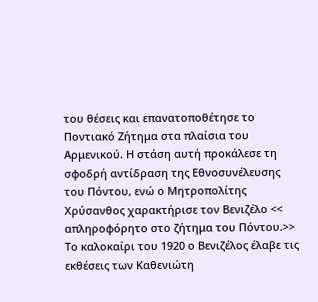του θέσεις και επανατοποθέτησε το Ποντιακό Ζήτημα στα πλαίσια του Αρμενικού. Η στάση αυτή προκάλεσε τη σφοδρή αντίδραση της Εθνοσυνέλευσης του Πόντου, ενώ ο Μητροπολίτης Χρύσανθος χαρακτήρισε τον Βενιζέλο << απληροφόρητο στο ζήτημα του Πόντου.>> Το καλοκαίρι του 1920 ο Βενιζέλος έλαβε τις εκθέσεις των Καθενιώτη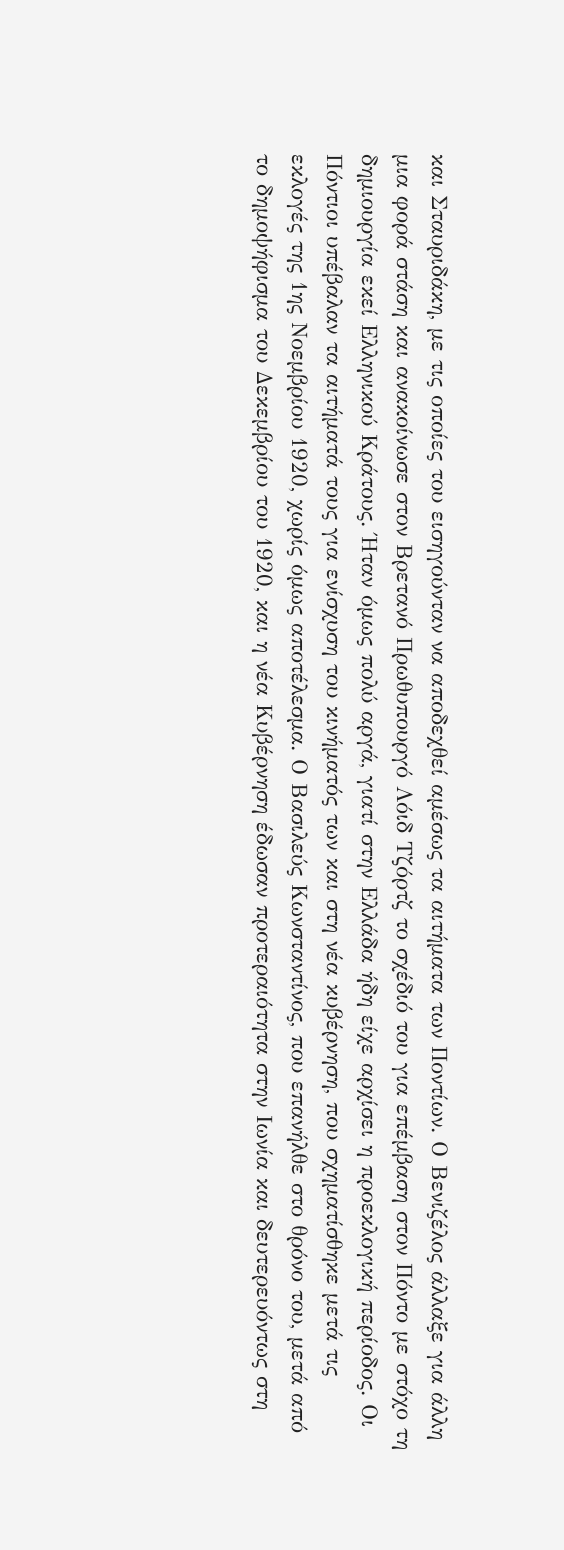και Σταυριδάκη, με τις οποίες του εισηγούνταν να αποδεχθεί αμέσως τα αιτήματα των Ποντίων. Ο Βενιζέλος άλλαξε για άλλη μια φορά στάση και ανακοίνωσε στον Βρετανό Πρωθυπουργό Λόιδ Τζόρτζ το σχέδιό του για επέμβαση στον Πόντο με στόχο τη δημιουργία εκεί Ελληνικού Κράτους. Ήταν όμως πολύ αργά, γιατί στην Ελλάδα ήδη είχε αρχίσει η προεκλογική περίοδος. Οι Πόντιοι υπέβαλαν τα αιτήματά τους για ενίσχυση του κινήματός των και στη νέα κυβέρνηση, που σχηματίσθηκε μετά τις εκλογές της 1ης Νοεμβρίου 1920, χωρίς όμως αποτέλεσμα. Ο Βασιλεύς Κωνσταντίνος, που επανήλθε στο θρόνο του, μετά από το δημοψήφισμα του Δεκεμβρίου του 1920, και η νέα Κυβέρνηση έδωσαν προτεραιότητα στην Ιωνία και δευτερευόντως στη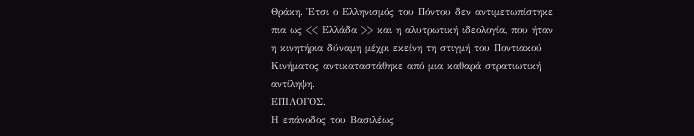Θράκη. Έτσι ο Ελληνισμός του Πόντου δεν αντιμετωπίστηκε πια ως << Ελλάδα >> και η αλυτρωτική ιδεολογία, που ήταν η κινητήρια δύναμη μέχρι εκείνη τη στιγμή του Ποντιακού Κινήματος αντικαταστάθηκε από μια καθαρά στρατιωτική αντίληψη.
ΕΠΙΛΟΓΟΣ.
Η επάνοδος του Βασιλέως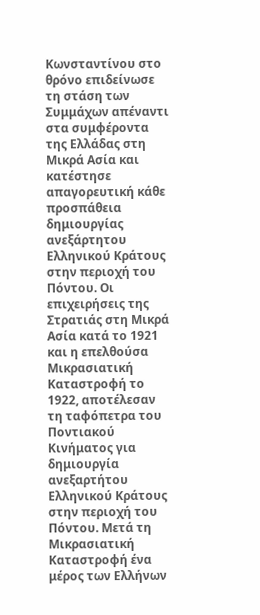Κωνσταντίνου στο θρόνο επιδείνωσε τη στάση των Συμμάχων απέναντι στα συμφέροντα της Ελλάδας στη Μικρά Ασία και κατέστησε απαγορευτική κάθε προσπάθεια δημιουργίας ανεξάρτητου Ελληνικού Κράτους στην περιοχή του Πόντου. Οι επιχειρήσεις της Στρατιάς στη Μικρά Ασία κατά το 1921 και η επελθούσα Μικρασιατική Καταστροφή το 1922, αποτέλεσαν τη ταφόπετρα του Ποντιακού Κινήματος για δημιουργία ανεξαρτήτου Ελληνικού Κράτους στην περιοχή του Πόντου. Μετά τη Μικρασιατική Καταστροφή ένα μέρος των Ελλήνων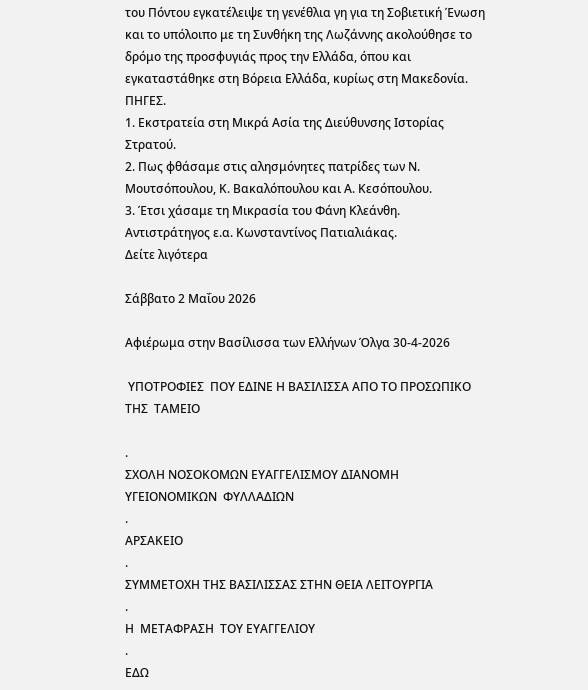του Πόντου εγκατέλειψε τη γενέθλια γη για τη Σοβιετική Ένωση και το υπόλοιπο με τη Συνθήκη της Λωζάννης ακολούθησε το δρόμο της προσφυγιάς προς την Ελλάδα, όπου και εγκαταστάθηκε στη Βόρεια Ελλάδα, κυρίως στη Μακεδονία.
ΠΗΓΕΣ.
1. Εκστρατεία στη Μικρά Ασία της Διεύθυνσης Ιστορίας Στρατού.
2. Πως φθάσαμε στις αλησμόνητες πατρίδες των Ν. Μουτσόπουλου, Κ. Βακαλόπουλου και Α. Κεσόπουλου.
3. Έτσι χάσαμε τη Μικρασία του Φάνη Κλεάνθη.
Αντιστράτηγος ε.α. Κωνσταντίνος Πατιαλιάκας.
Δείτε λιγότερα

Σάββατο 2 Μαΐου 2026

Αφιέρωμα στην Βασίλισσα των Ελλήνων Όλγα 30-4-2026

 ΥΠΟΤΡΟΦΙΕΣ  ΠΟΥ ΕΔΙΝΕ Η ΒΑΣΙΛΙΣΣΑ ΑΠΟ ΤΟ ΠΡΟΣΩΠΙΚΟ ΤΗΣ  ΤΑΜΕΙΟ

.
ΣΧΟΛΗ ΝΟΣΟΚΟΜΩΝ ΕΥΑΓΓΕΛΙΣΜΟΥ ΔΙΑΝΟΜΗ ΥΓΕΙΟΝΟΜΙΚΩΝ  ΦΥΛΛΑΔΙΩΝ
.
ΑΡΣΑΚΕΙΟ
.
ΣΥΜΜΕΤΟΧΗ ΤΗΣ ΒΑΣΙΛΙΣΣΑΣ ΣΤΗΝ ΘΕΙΑ ΛΕΙΤΟΥΡΓΙΑ
.
Η  ΜΕΤΑΦΡΑΣΗ  ΤΟΥ ΕΥΑΓΓΕΛΙΟΥ
.
ΕΔΩ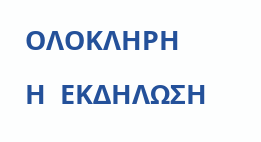ΟΛΟΚΛΗΡΗ  Η  ΕΚΔΗΛΩΣΗ